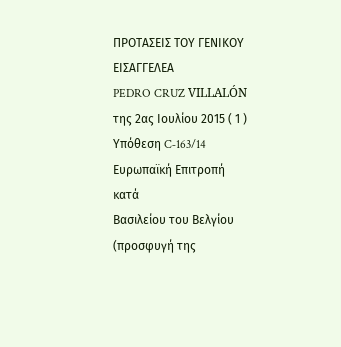ΠΡΟΤΑΣΕΙΣ ΤΟΥ ΓΕΝΙΚΟΥ ΕΙΣΑΓΓΕΛΕΑ
PEDRO CRUZ VILLALÓN
της 2ας Ιουλίου 2015 ( 1 )
Υπόθεση C‑163/14
Ευρωπαϊκή Επιτροπή
κατά
Βασιλείου του Βελγίου
(προσφυγή της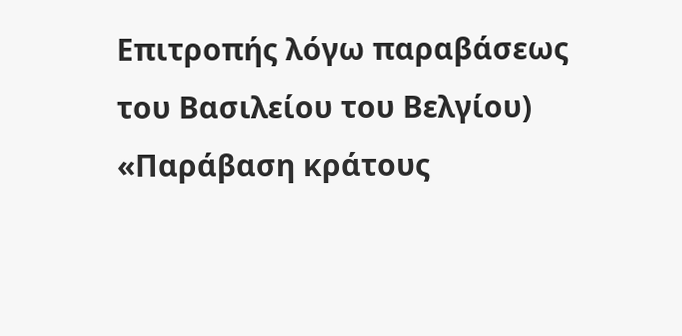Επιτροπής λόγω παραβάσεως του Βασιλείου του Βελγίου)
«Παράβαση κράτους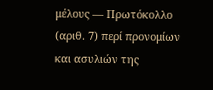μέλους — Πρωτόκολλο (αριθ. 7) περί προνομίων και ασυλιών της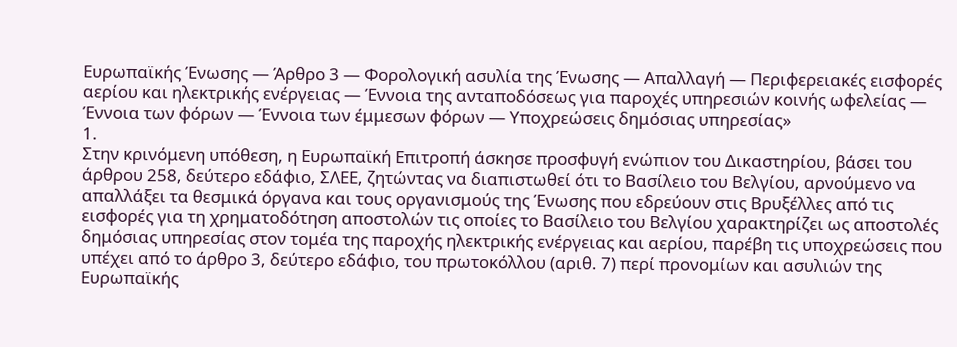Ευρωπαϊκής Ένωσης — Άρθρο 3 — Φορολογική ασυλία της Ένωσης — Απαλλαγή — Περιφερειακές εισφορές αερίου και ηλεκτρικής ενέργειας — Έννοια της ανταποδόσεως για παροχές υπηρεσιών κοινής ωφελείας — Έννοια των φόρων — Έννοια των έμμεσων φόρων — Υποχρεώσεις δημόσιας υπηρεσίας»
1.
Στην κρινόμενη υπόθεση, η Ευρωπαϊκή Επιτροπή άσκησε προσφυγή ενώπιον του Δικαστηρίου, βάσει του άρθρου 258, δεύτερο εδάφιο, ΣΛΕΕ, ζητώντας να διαπιστωθεί ότι το Βασίλειο του Βελγίου, αρνούμενο να απαλλάξει τα θεσμικά όργανα και τους οργανισμούς της Ένωσης που εδρεύουν στις Βρυξέλλες από τις εισφορές για τη χρηματοδότηση αποστολών τις οποίες το Βασίλειο του Βελγίου χαρακτηρίζει ως αποστολές δημόσιας υπηρεσίας στον τομέα της παροχής ηλεκτρικής ενέργειας και αερίου, παρέβη τις υποχρεώσεις που υπέχει από το άρθρο 3, δεύτερο εδάφιο, του πρωτοκόλλου (αριθ. 7) περί προνομίων και ασυλιών της Ευρωπαϊκής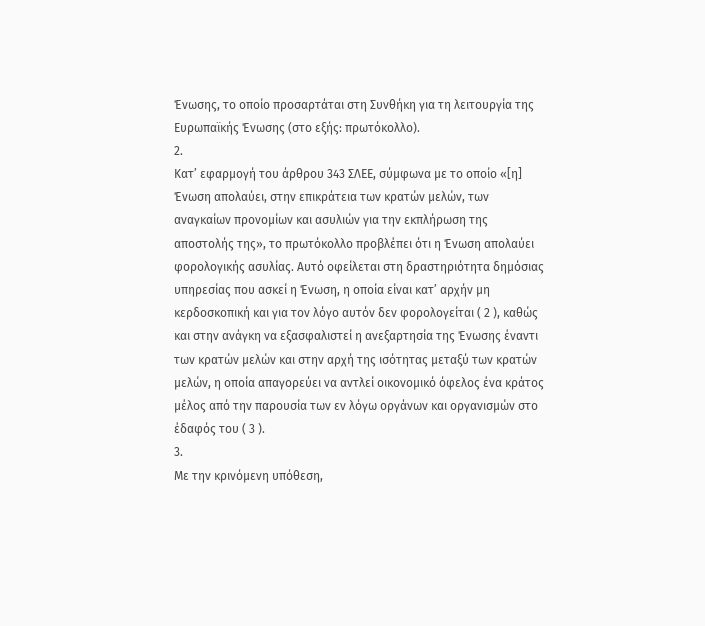Ένωσης, το οποίο προσαρτάται στη Συνθήκη για τη λειτουργία της Ευρωπαϊκής Ένωσης (στο εξής: πρωτόκολλο).
2.
Κατ’ εφαρμογή του άρθρου 343 ΣΛΕΕ, σύμφωνα με το οποίο «[η] Ένωση απολαύει, στην επικράτεια των κρατών μελών, των αναγκαίων προνομίων και ασυλιών για την εκπλήρωση της αποστολής της», το πρωτόκολλο προβλέπει ότι η Ένωση απολαύει φορολογικής ασυλίας. Αυτό οφείλεται στη δραστηριότητα δημόσιας υπηρεσίας που ασκεί η Ένωση, η οποία είναι κατ’ αρχήν μη κερδοσκοπική και για τον λόγο αυτόν δεν φορολογείται ( 2 ), καθώς και στην ανάγκη να εξασφαλιστεί η ανεξαρτησία της Ένωσης έναντι των κρατών μελών και στην αρχή της ισότητας μεταξύ των κρατών μελών, η οποία απαγορεύει να αντλεί οικονομικό όφελος ένα κράτος μέλος από την παρουσία των εν λόγω οργάνων και οργανισμών στο έδαφός του ( 3 ).
3.
Με την κρινόμενη υπόθεση,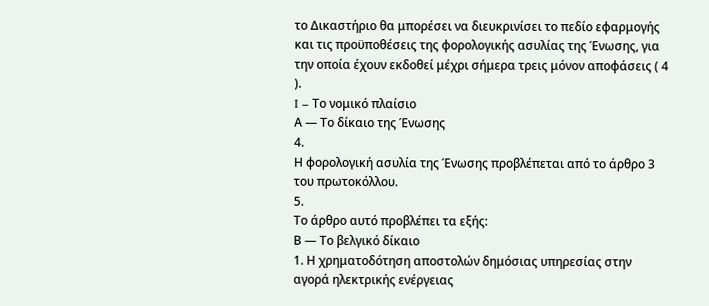το Δικαστήριο θα μπορέσει να διευκρινίσει το πεδίο εφαρμογής και τις προϋποθέσεις της φορολογικής ασυλίας της Ένωσης, για την οποία έχουν εκδοθεί μέχρι σήμερα τρεις μόνον αποφάσεις ( 4 ).
I – Το νομικό πλαίσιο
Α — Το δίκαιο της Ένωσης
4.
Η φορολογική ασυλία της Ένωσης προβλέπεται από το άρθρο 3 του πρωτοκόλλου.
5.
Το άρθρο αυτό προβλέπει τα εξής:
Β — Το βελγικό δίκαιο
1. Η χρηματοδότηση αποστολών δημόσιας υπηρεσίας στην αγορά ηλεκτρικής ενέργειας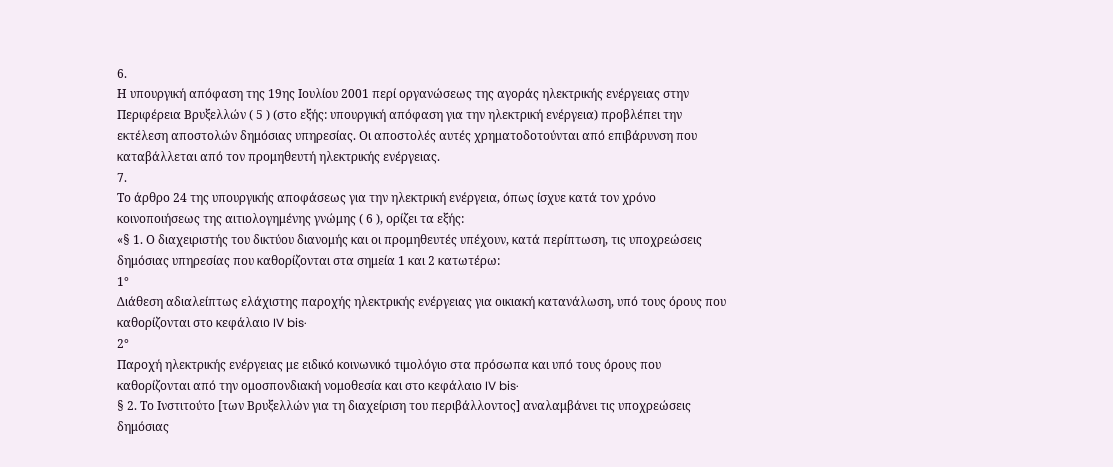6.
Η υπουργική απόφαση της 19ης Ιουλίου 2001 περί οργανώσεως της αγοράς ηλεκτρικής ενέργειας στην Περιφέρεια Βρυξελλών ( 5 ) (στο εξής: υπουργική απόφαση για την ηλεκτρική ενέργεια) προβλέπει την εκτέλεση αποστολών δημόσιας υπηρεσίας. Οι αποστολές αυτές χρηματοδοτούνται από επιβάρυνση που καταβάλλεται από τον προμηθευτή ηλεκτρικής ενέργειας.
7.
Το άρθρο 24 της υπουργικής αποφάσεως για την ηλεκτρική ενέργεια, όπως ίσχυε κατά τον χρόνο κοινοποιήσεως της αιτιολογημένης γνώμης ( 6 ), ορίζει τα εξής:
«§ 1. Ο διαχειριστής του δικτύου διανομής και οι προμηθευτές υπέχουν, κατά περίπτωση, τις υποχρεώσεις δημόσιας υπηρεσίας που καθορίζονται στα σημεία 1 και 2 κατωτέρω:
1°
Διάθεση αδιαλείπτως ελάχιστης παροχής ηλεκτρικής ενέργειας για οικιακή κατανάλωση, υπό τους όρους που καθορίζονται στο κεφάλαιο IV bis·
2°
Παροχή ηλεκτρικής ενέργειας με ειδικό κοινωνικό τιμολόγιο στα πρόσωπα και υπό τους όρους που καθορίζονται από την ομοσπονδιακή νομοθεσία και στο κεφάλαιο IV bis·
§ 2. Το Ινστιτούτο [των Βρυξελλών για τη διαχείριση του περιβάλλοντος] αναλαμβάνει τις υποχρεώσεις δημόσιας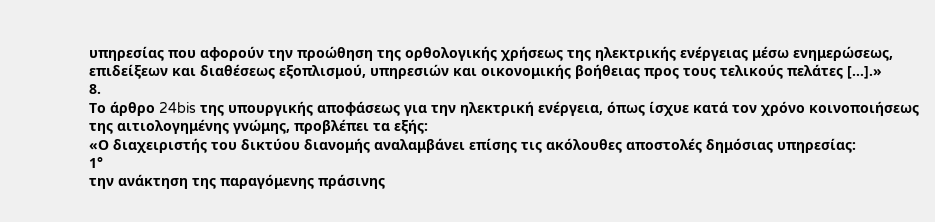υπηρεσίας που αφορούν την προώθηση της ορθολογικής χρήσεως της ηλεκτρικής ενέργειας μέσω ενημερώσεως, επιδείξεων και διαθέσεως εξοπλισμού, υπηρεσιών και οικονομικής βοήθειας προς τους τελικούς πελάτες […].»
8.
Το άρθρο 24bis της υπουργικής αποφάσεως για την ηλεκτρική ενέργεια, όπως ίσχυε κατά τον χρόνο κοινοποιήσεως της αιτιολογημένης γνώμης, προβλέπει τα εξής:
«Ο διαχειριστής του δικτύου διανομής αναλαμβάνει επίσης τις ακόλουθες αποστολές δημόσιας υπηρεσίας:
1°
την ανάκτηση της παραγόμενης πράσινης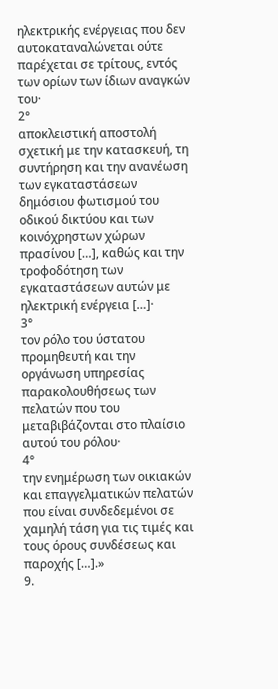ηλεκτρικής ενέργειας που δεν αυτοκαταναλώνεται ούτε παρέχεται σε τρίτους, εντός των ορίων των ίδιων αναγκών του·
2°
αποκλειστική αποστολή σχετική με την κατασκευή, τη συντήρηση και την ανανέωση των εγκαταστάσεων δημόσιου φωτισμού του οδικού δικτύου και των κοινόχρηστων χώρων πρασίνου […], καθώς και την τροφοδότηση των εγκαταστάσεων αυτών με ηλεκτρική ενέργεια […]·
3°
τον ρόλο του ύστατου προμηθευτή και την οργάνωση υπηρεσίας παρακολουθήσεως των πελατών που του μεταβιβάζονται στο πλαίσιο αυτού του ρόλου·
4°
την ενημέρωση των οικιακών και επαγγελματικών πελατών που είναι συνδεδεμένοι σε χαμηλή τάση για τις τιμές και τους όρους συνδέσεως και παροχής […].»
9.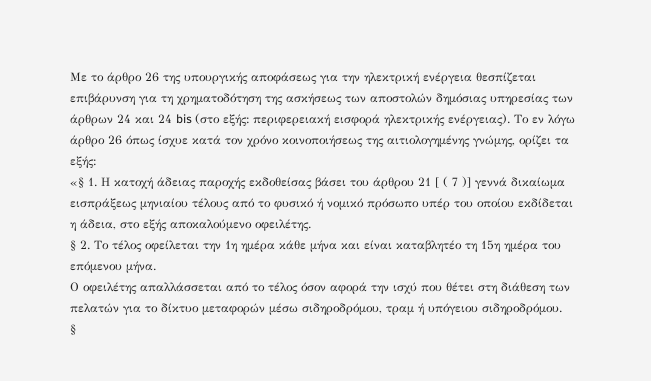Με το άρθρο 26 της υπουργικής αποφάσεως για την ηλεκτρική ενέργεια θεσπίζεται επιβάρυνση για τη χρηματοδότηση της ασκήσεως των αποστολών δημόσιας υπηρεσίας των άρθρων 24 και 24 bis (στο εξής: περιφερειακή εισφορά ηλεκτρικής ενέργειας). Το εν λόγω άρθρο 26 όπως ίσχυε κατά τον χρόνο κοινοποιήσεως της αιτιολογημένης γνώμης, ορίζει τα εξής:
«§ 1. Η κατοχή άδειας παροχής εκδοθείσας βάσει του άρθρου 21 [ ( 7 )] γεννά δικαίωμα εισπράξεως μηνιαίου τέλους από το φυσικό ή νομικό πρόσωπο υπέρ του οποίου εκδίδεται η άδεια, στο εξής αποκαλούμενο οφειλέτης.
§ 2. Το τέλος οφείλεται την 1η ημέρα κάθε μήνα και είναι καταβλητέο τη 15η ημέρα του επόμενου μήνα.
Ο οφειλέτης απαλλάσσεται από το τέλος όσον αφορά την ισχύ που θέτει στη διάθεση των πελατών για το δίκτυο μεταφορών μέσω σιδηροδρόμου, τραμ ή υπόγειου σιδηροδρόμου.
§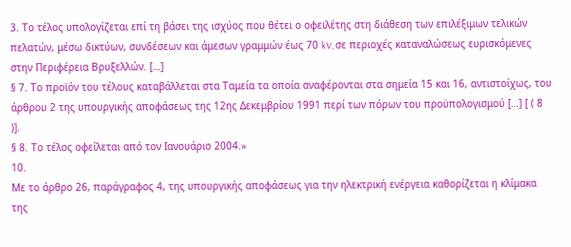3. Το τέλος υπολογίζεται επί τη βάσει της ισχύος που θέτει ο οφειλέτης στη διάθεση των επιλέξιμων τελικών πελατών, μέσω δικτύων, συνδέσεων και άμεσων γραμμών έως 70 kV, σε περιοχές καταναλώσεως ευρισκόμενες στην Περιφέρεια Βρυξελλών. […]
§ 7. Το προϊόν του τέλους καταβάλλεται στα Ταμεία τα οποία αναφέρονται στα σημεία 15 και 16, αντιστοίχως, του άρθρου 2 της υπουργικής αποφάσεως της 12ης Δεκεμβρίου 1991 περί των πόρων του προϋπολογισμού […] [ ( 8 )].
§ 8. Το τέλος οφείλεται από τον Ιανουάριο 2004.»
10.
Με το άρθρο 26, παράγραφος 4, της υπουργικής αποφάσεως για την ηλεκτρική ενέργεια καθορίζεται η κλίμακα της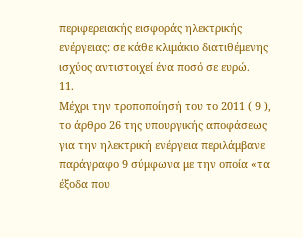περιφερειακής εισφοράς ηλεκτρικής ενέργειας: σε κάθε κλιμάκιο διατιθέμενης ισχύος αντιστοιχεί ένα ποσό σε ευρώ.
11.
Μέχρι την τροποποίησή του το 2011 ( 9 ), το άρθρο 26 της υπουργικής αποφάσεως για την ηλεκτρική ενέργεια περιλάμβανε παράγραφο 9 σύμφωνα με την οποία «τα έξοδα που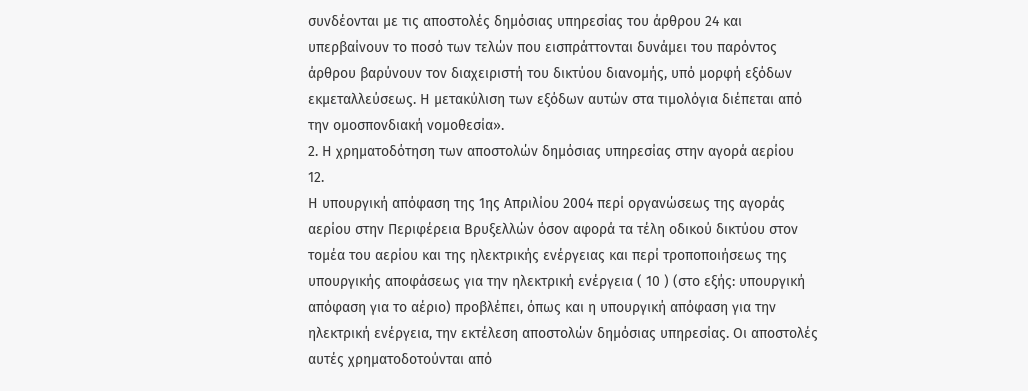συνδέονται με τις αποστολές δημόσιας υπηρεσίας του άρθρου 24 και υπερβαίνουν το ποσό των τελών που εισπράττονται δυνάμει του παρόντος άρθρου βαρύνουν τον διαχειριστή του δικτύου διανομής, υπό μορφή εξόδων εκμεταλλεύσεως. Η μετακύλιση των εξόδων αυτών στα τιμολόγια διέπεται από την ομοσπονδιακή νομοθεσία».
2. Η χρηματοδότηση των αποστολών δημόσιας υπηρεσίας στην αγορά αερίου
12.
Η υπουργική απόφαση της 1ης Απριλίου 2004 περί οργανώσεως της αγοράς αερίου στην Περιφέρεια Βρυξελλών όσον αφορά τα τέλη οδικού δικτύου στον τομέα του αερίου και της ηλεκτρικής ενέργειας και περί τροποποιήσεως της υπουργικής αποφάσεως για την ηλεκτρική ενέργεια ( 10 ) (στο εξής: υπουργική απόφαση για το αέριο) προβλέπει, όπως και η υπουργική απόφαση για την ηλεκτρική ενέργεια, την εκτέλεση αποστολών δημόσιας υπηρεσίας. Οι αποστολές αυτές χρηματοδοτούνται από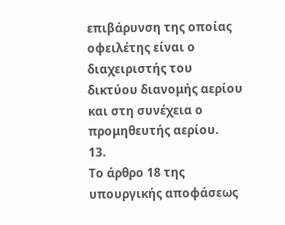επιβάρυνση της οποίας οφειλέτης είναι ο διαχειριστής του δικτύου διανομής αερίου και στη συνέχεια ο προμηθευτής αερίου.
13.
Το άρθρο 18 της υπουργικής αποφάσεως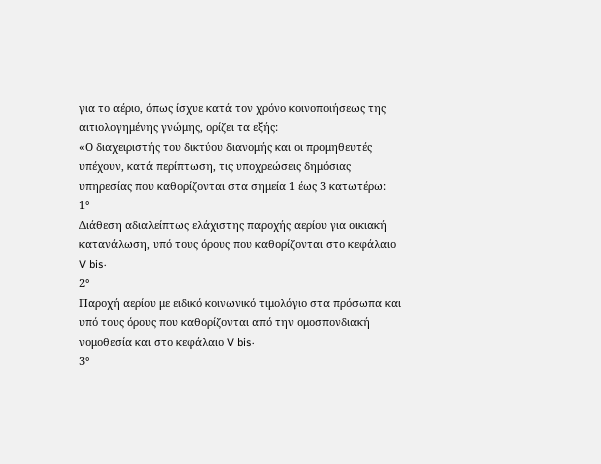για το αέριο, όπως ίσχυε κατά τον χρόνο κοινοποιήσεως της αιτιολογημένης γνώμης, ορίζει τα εξής:
«Ο διαχειριστής του δικτύου διανομής και οι προμηθευτές υπέχουν, κατά περίπτωση, τις υποχρεώσεις δημόσιας υπηρεσίας που καθορίζονται στα σημεία 1 έως 3 κατωτέρω:
1°
Διάθεση αδιαλείπτως ελάχιστης παροχής αερίου για οικιακή κατανάλωση, υπό τους όρους που καθορίζονται στο κεφάλαιο V bis·
2°
Παροχή αερίου με ειδικό κοινωνικό τιμολόγιο στα πρόσωπα και υπό τους όρους που καθορίζονται από την ομοσπονδιακή νομοθεσία και στο κεφάλαιο V bis·
3°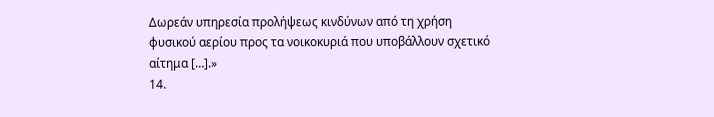Δωρεάν υπηρεσία προλήψεως κινδύνων από τη χρήση φυσικού αερίου προς τα νοικοκυριά που υποβάλλουν σχετικό αίτημα […].»
14.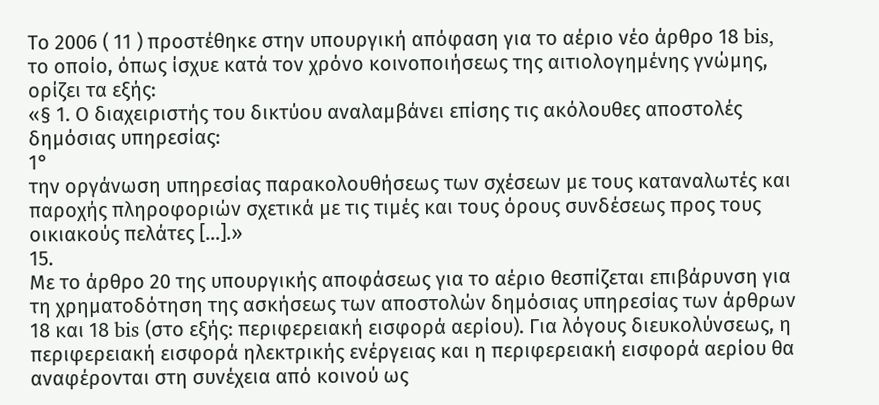Το 2006 ( 11 ) προστέθηκε στην υπουργική απόφαση για το αέριο νέο άρθρο 18 bis, το οποίο, όπως ίσχυε κατά τον χρόνο κοινοποιήσεως της αιτιολογημένης γνώμης, ορίζει τα εξής:
«§ 1. Ο διαχειριστής του δικτύου αναλαμβάνει επίσης τις ακόλουθες αποστολές δημόσιας υπηρεσίας:
1°
την οργάνωση υπηρεσίας παρακολουθήσεως των σχέσεων με τους καταναλωτές και παροχής πληροφοριών σχετικά με τις τιμές και τους όρους συνδέσεως προς τους οικιακούς πελάτες […].»
15.
Με το άρθρο 20 της υπουργικής αποφάσεως για το αέριο θεσπίζεται επιβάρυνση για τη χρηματοδότηση της ασκήσεως των αποστολών δημόσιας υπηρεσίας των άρθρων 18 και 18 bis (στο εξής: περιφερειακή εισφορά αερίου). Για λόγους διευκολύνσεως, η περιφερειακή εισφορά ηλεκτρικής ενέργειας και η περιφερειακή εισφορά αερίου θα αναφέρονται στη συνέχεια από κοινού ως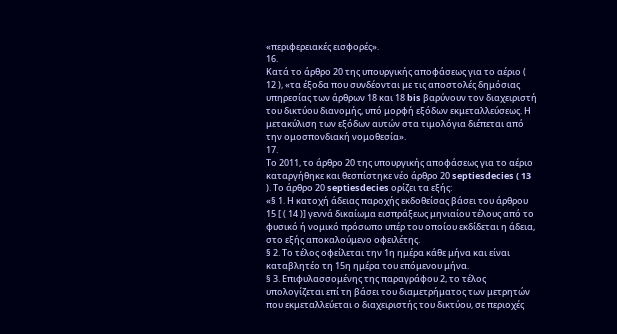«περιφερειακές εισφορές».
16.
Κατά το άρθρο 20 της υπουργικής αποφάσεως για το αέριο ( 12 ), «τα έξοδα που συνδέονται με τις αποστολές δημόσιας υπηρεσίας των άρθρων 18 και 18 bis βαρύνουν τον διαχειριστή του δικτύου διανομής, υπό μορφή εξόδων εκμεταλλεύσεως. Η μετακύλιση των εξόδων αυτών στα τιμολόγια διέπεται από την ομοσπονδιακή νομοθεσία».
17.
Το 2011, το άρθρο 20 της υπουργικής αποφάσεως για το αέριο καταργήθηκε και θεσπίστηκε νέο άρθρο 20 septiesdecies ( 13 ). Το άρθρο 20 septiesdecies ορίζει τα εξής:
«§ 1. Η κατοχή άδειας παροχής εκδοθείσας βάσει του άρθρου 15 [ ( 14 )] γεννά δικαίωμα εισπράξεως μηνιαίου τέλους από το φυσικό ή νομικό πρόσωπο υπέρ του οποίου εκδίδεται η άδεια, στο εξής αποκαλούμενο οφειλέτης.
§ 2. Το τέλος οφείλεται την 1η ημέρα κάθε μήνα και είναι καταβλητέο τη 15η ημέρα του επόμενου μήνα.
§ 3. Επιφυλασσομένης της παραγράφου 2, το τέλος υπολογίζεται επί τη βάσει του διαμετρήματος των μετρητών που εκμεταλλεύεται ο διαχειριστής του δικτύου, σε περιοχές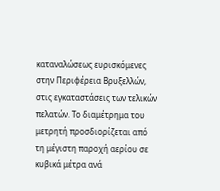καταναλώσεως ευρισκόμενες στην Περιφέρεια Βρυξελλών, στις εγκαταστάσεις των τελικών πελατών. Το διαμέτρημα του μετρητή προσδιορίζεται από τη μέγιστη παροχή αερίου σε κυβικά μέτρα ανά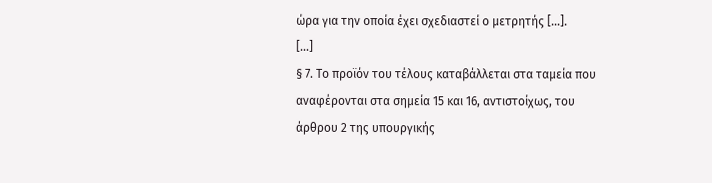ώρα για την οποία έχει σχεδιαστεί ο μετρητής […].
[…]
§ 7. Το προϊόν του τέλους καταβάλλεται στα ταμεία που αναφέρονται στα σημεία 15 και 16, αντιστοίχως, του άρθρου 2 της υπουργικής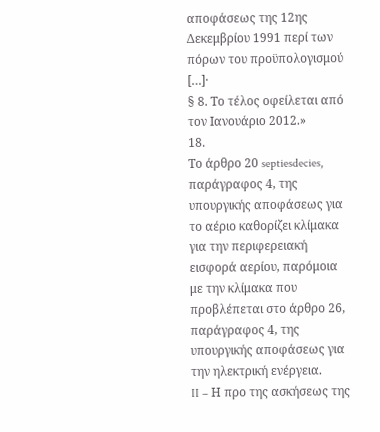αποφάσεως της 12ης Δεκεμβρίου 1991 περί των πόρων του προϋπολογισμού […]·
§ 8. Το τέλος οφείλεται από τον Ιανουάριο 2012.»
18.
Το άρθρο 20 septiesdecies, παράγραφος 4, της υπουργικής αποφάσεως για το αέριο καθορίζει κλίμακα για την περιφερειακή εισφορά αερίου, παρόμοια με την κλίμακα που προβλέπεται στο άρθρο 26, παράγραφος 4, της υπουργικής αποφάσεως για την ηλεκτρική ενέργεια.
II – Η προ της ασκήσεως της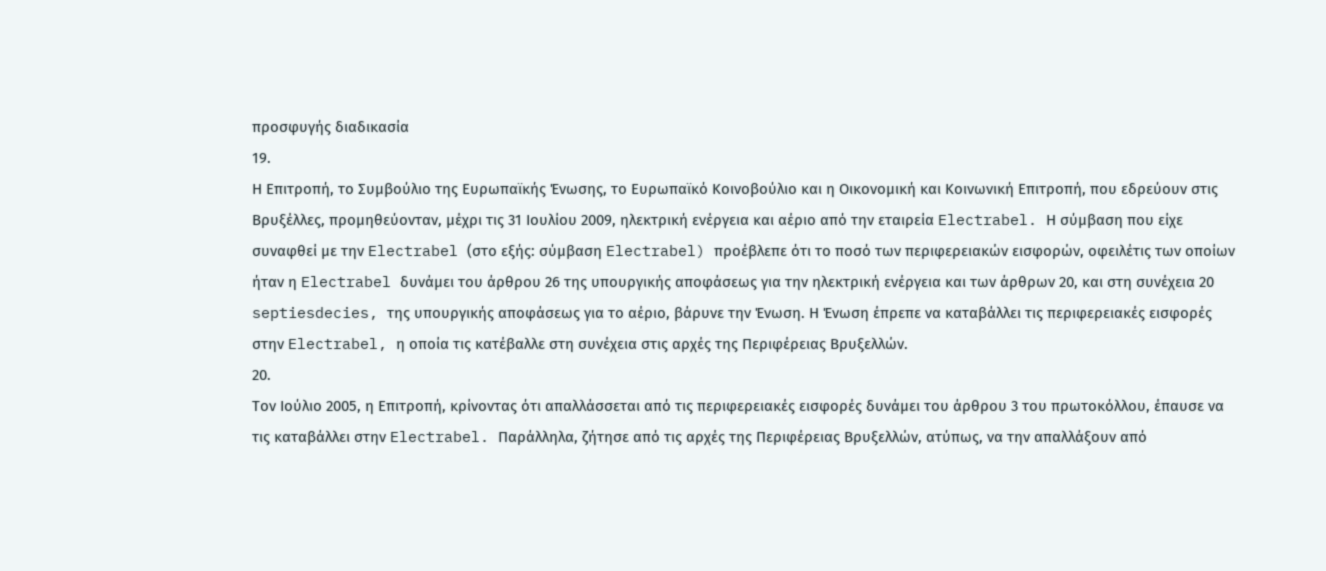προσφυγής διαδικασία
19.
Η Επιτροπή, το Συμβούλιο της Ευρωπαϊκής Ένωσης, το Ευρωπαϊκό Κοινοβούλιο και η Οικονομική και Κοινωνική Επιτροπή, που εδρεύουν στις Βρυξέλλες, προμηθεύονταν, μέχρι τις 31 Ιουλίου 2009, ηλεκτρική ενέργεια και αέριο από την εταιρεία Electrabel. Η σύμβαση που είχε συναφθεί με την Electrabel (στο εξής: σύμβαση Electrabel) προέβλεπε ότι το ποσό των περιφερειακών εισφορών, οφειλέτις των οποίων ήταν η Electrabel δυνάμει του άρθρου 26 της υπουργικής αποφάσεως για την ηλεκτρική ενέργεια και των άρθρων 20, και στη συνέχεια 20 septiesdecies, της υπουργικής αποφάσεως για το αέριο, βάρυνε την Ένωση. Η Ένωση έπρεπε να καταβάλλει τις περιφερειακές εισφορές στην Electrabel, η οποία τις κατέβαλλε στη συνέχεια στις αρχές της Περιφέρειας Βρυξελλών.
20.
Τον Ιούλιο 2005, η Επιτροπή, κρίνοντας ότι απαλλάσσεται από τις περιφερειακές εισφορές δυνάμει του άρθρου 3 του πρωτοκόλλου, έπαυσε να τις καταβάλλει στην Electrabel. Παράλληλα, ζήτησε από τις αρχές της Περιφέρειας Βρυξελλών, ατύπως, να την απαλλάξουν από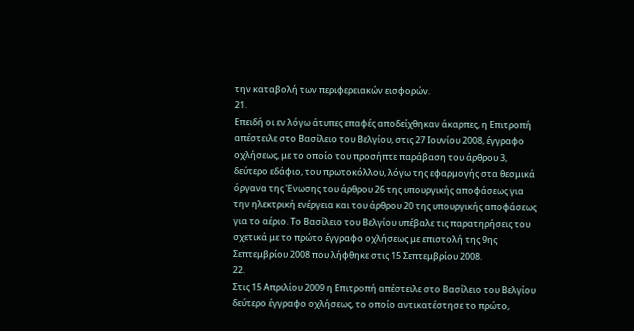την καταβολή των περιφερειακών εισφορών.
21.
Επειδή οι εν λόγω άτυπες επαφές αποδείχθηκαν άκαρπες, η Επιτροπή απέστειλε στο Βασίλειο του Βελγίου, στις 27 Ιουνίου 2008, έγγραφο οχλήσεως, με το οποίο του προσήπτε παράβαση του άρθρου 3, δεύτερο εδάφιο, του πρωτοκόλλου, λόγω της εφαρμογής στα θεσμικά όργανα της Ένωσης του άρθρου 26 της υπουργικής αποφάσεως για την ηλεκτρική ενέργεια και του άρθρου 20 της υπουργικής αποφάσεως για το αέριο. Το Βασίλειο του Βελγίου υπέβαλε τις παρατηρήσεις του σχετικά με το πρώτο έγγραφο οχλήσεως με επιστολή της 9ης Σεπτεμβρίου 2008 που λήφθηκε στις 15 Σεπτεμβρίου 2008.
22.
Στις 15 Απριλίου 2009 η Επιτροπή απέστειλε στο Βασίλειο του Βελγίου δεύτερο έγγραφο οχλήσεως, το οποίο αντικατέστησε το πρώτο,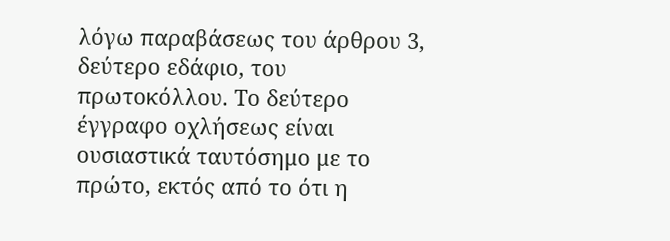λόγω παραβάσεως του άρθρου 3, δεύτερο εδάφιο, του πρωτοκόλλου. Το δεύτερο έγγραφο οχλήσεως είναι ουσιαστικά ταυτόσημο με το πρώτο, εκτός από το ότι η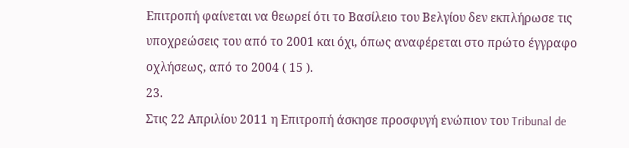Επιτροπή φαίνεται να θεωρεί ότι το Βασίλειο του Βελγίου δεν εκπλήρωσε τις υποχρεώσεις του από το 2001 και όχι, όπως αναφέρεται στο πρώτο έγγραφο οχλήσεως, από το 2004 ( 15 ).
23.
Στις 22 Απριλίου 2011 η Επιτροπή άσκησε προσφυγή ενώπιον του Tribunal de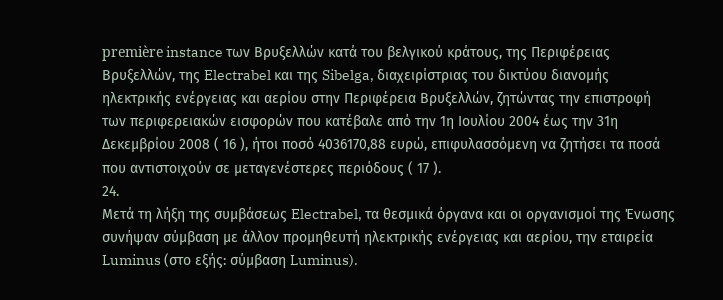première instance των Βρυξελλών κατά του βελγικού κράτους, της Περιφέρειας Βρυξελλών, της Electrabel και της Sibelga, διαχειρίστριας του δικτύου διανομής ηλεκτρικής ενέργειας και αερίου στην Περιφέρεια Βρυξελλών, ζητώντας την επιστροφή των περιφερειακών εισφορών που κατέβαλε από την 1η Ιουλίου 2004 έως την 31η Δεκεμβρίου 2008 ( 16 ), ήτοι ποσό 4036170,88 ευρώ, επιφυλασσόμενη να ζητήσει τα ποσά που αντιστοιχούν σε μεταγενέστερες περιόδους ( 17 ).
24.
Μετά τη λήξη της συμβάσεως Electrabel, τα θεσμικά όργανα και οι οργανισμοί της Ένωσης συνήψαν σύμβαση με άλλον προμηθευτή ηλεκτρικής ενέργειας και αερίου, την εταιρεία Luminus (στο εξής: σύμβαση Luminus).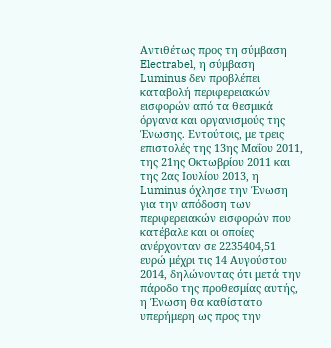Αντιθέτως προς τη σύμβαση Electrabel, η σύμβαση Luminus δεν προβλέπει καταβολή περιφερειακών εισφορών από τα θεσμικά όργανα και οργανισμούς της Ένωσης. Εντούτοις, με τρεις επιστολές της 13ης Μαΐου 2011, της 21ης Οκτωβρίου 2011 και της 2ας Ιουλίου 2013, η Luminus όχλησε την Ένωση για την απόδοση των περιφερειακών εισφορών που κατέβαλε και οι οποίες ανέρχονταν σε 2235404,51 ευρώ μέχρι τις 14 Αυγούστου 2014, δηλώνοντας ότι μετά την πάροδο της προθεσμίας αυτής, η Ένωση θα καθίστατο υπερήμερη ως προς την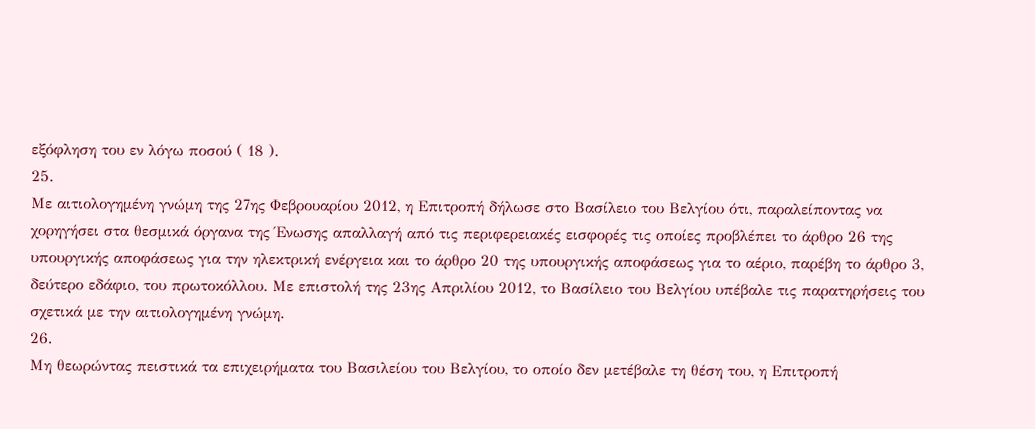εξόφληση του εν λόγω ποσού ( 18 ).
25.
Με αιτιολογημένη γνώμη της 27ης Φεβρουαρίου 2012, η Επιτροπή δήλωσε στο Βασίλειο του Βελγίου ότι, παραλείποντας να χορηγήσει στα θεσμικά όργανα της Ένωσης απαλλαγή από τις περιφερειακές εισφορές τις οποίες προβλέπει το άρθρο 26 της υπουργικής αποφάσεως για την ηλεκτρική ενέργεια και το άρθρο 20 της υπουργικής αποφάσεως για το αέριο, παρέβη το άρθρο 3, δεύτερο εδάφιο, του πρωτοκόλλου. Με επιστολή της 23ης Απριλίου 2012, το Βασίλειο του Βελγίου υπέβαλε τις παρατηρήσεις του σχετικά με την αιτιολογημένη γνώμη.
26.
Μη θεωρώντας πειστικά τα επιχειρήματα του Βασιλείου του Βελγίου, το οποίο δεν μετέβαλε τη θέση του, η Επιτροπή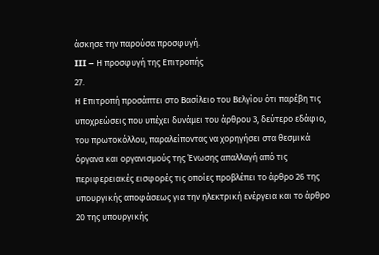άσκησε την παρούσα προσφυγή.
III – Η προσφυγή της Επιτροπής
27.
Η Επιτροπή προσάπτει στο Βασίλειο του Βελγίου ότι παρέβη τις υποχρεώσεις που υπέχει δυνάμει του άρθρου 3, δεύτερο εδάφιο, του πρωτοκόλλου, παραλείποντας να χορηγήσει στα θεσμικά όργανα και οργανισμούς της Ένωσης απαλλαγή από τις περιφερειακές εισφορές τις οποίες προβλέπει το άρθρο 26 της υπουργικής αποφάσεως για την ηλεκτρική ενέργεια και το άρθρο 20 της υπουργικής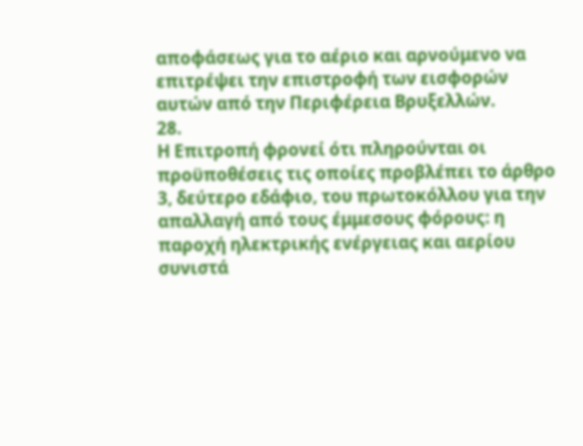αποφάσεως για το αέριο και αρνούμενο να επιτρέψει την επιστροφή των εισφορών αυτών από την Περιφέρεια Βρυξελλών.
28.
Η Επιτροπή φρονεί ότι πληρούνται οι προϋποθέσεις τις οποίες προβλέπει το άρθρο 3, δεύτερο εδάφιο, του πρωτοκόλλου για την απαλλαγή από τους έμμεσους φόρους: η παροχή ηλεκτρικής ενέργειας και αερίου συνιστά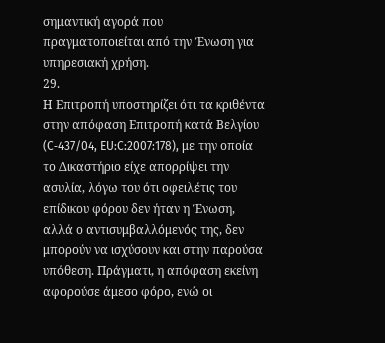σημαντική αγορά που πραγματοποιείται από την Ένωση για υπηρεσιακή χρήση.
29.
Η Επιτροπή υποστηρίζει ότι τα κριθέντα στην απόφαση Επιτροπή κατά Βελγίου (C‑437/04, EU:C:2007:178), με την οποία το Δικαστήριο είχε απορρίψει την ασυλία, λόγω του ότι οφειλέτις του επίδικου φόρου δεν ήταν η Ένωση, αλλά ο αντισυμβαλλόμενός της, δεν μπορούν να ισχύσουν και στην παρούσα υπόθεση. Πράγματι, η απόφαση εκείνη αφορούσε άμεσο φόρο, ενώ οι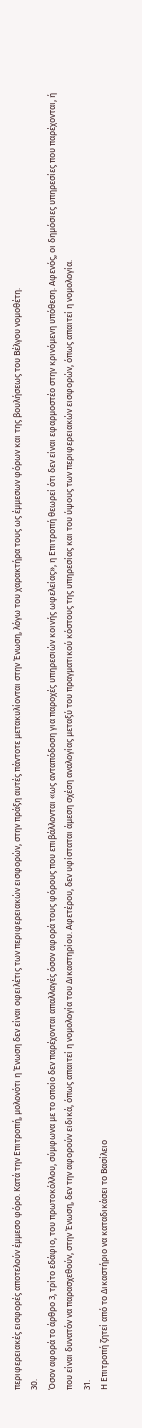περιφερειακές εισφορές αποτελούν έμμεσο φόρο. Κατά την Επιτροπή, μολονότι η Ένωση δεν είναι οφειλέτις των περιφερειακών εισφορών, στην πράξη αυτές πάντοτε μετακυλίονται στην Ένωση, λόγω του χαρακτήρα τους ως έμμεσων φόρων και της βουλήσεως του Βέλγου νομοθέτη.
30.
Όσον αφορά το άρθρο 3, τρίτο εδάφιο, του πρωτοκόλλου, σύμφωνα με το οποίο δεν παρέχονται απαλλαγές όσον αφορά τους φόρους που επιβάλλονται «ως ανταπόδοση για παροχές υπηρεσιών κοινής ωφελείας», η Επιτροπή θεωρεί ότι δεν είναι εφαρμοστέο στην κρινόμενη υπόθεση. Αφενός, οι δημόσιες υπηρεσίες που παρέχονται, ή που είναι δυνατόν να παρασχεθούν, στην Ένωση, δεν την αφορούν ειδικά, όπως απαιτεί η νομολογία του Δικαστηρίου. Αφετέρου, δεν υφίσταται άμεση σχέση αναλογίας μεταξύ του πραγματικού κόστους της υπηρεσίας και του ύψους των περιφερειακών εισφορών, όπως απαιτεί η νομολογία.
31.
Η Επιτροπή ζητεί από το Δικαστήριο να καταδικάσει το Βασίλειο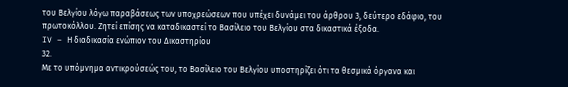του Βελγίου λόγω παραβάσεως των υποχρεώσεων που υπέχει δυνάμει του άρθρου 3, δεύτερο εδάφιο, του πρωτοκόλλου. Ζητεί επίσης να καταδικαστεί το Βασίλειο του Βελγίου στα δικαστικά έξοδα.
IV – Η διαδικασία ενώπιον του Δικαστηρίου
32.
Με το υπόμνημα αντικρούσεώς του, το Βασίλειο του Βελγίου υποστηρίζει ότι τα θεσμικά όργανα και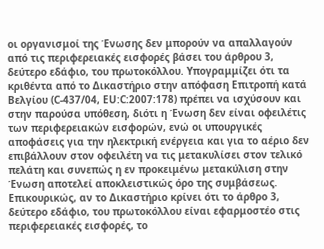οι οργανισμοί της Ένωσης δεν μπορούν να απαλλαγούν από τις περιφερειακές εισφορές βάσει του άρθρου 3, δεύτερο εδάφιο, του πρωτοκόλλου. Υπογραμμίζει ότι τα κριθέντα από το Δικαστήριο στην απόφαση Επιτροπή κατά Βελγίου (C‑437/04, EU:C:2007:178) πρέπει να ισχύσουν και στην παρούσα υπόθεση, διότι η Ένωση δεν είναι οφειλέτις των περιφερειακών εισφορών, ενώ οι υπουργικές αποφάσεις για την ηλεκτρική ενέργεια και για το αέριο δεν επιβάλλουν στον οφειλέτη να τις μετακυλίσει στον τελικό πελάτη και συνεπώς η εν προκειμένω μετακύλιση στην Ένωση αποτελεί αποκλειστικώς όρο της συμβάσεως. Επικουρικώς, αν το Δικαστήριο κρίνει ότι το άρθρο 3, δεύτερο εδάφιο, του πρωτοκόλλου είναι εφαρμοστέο στις περιφερειακές εισφορές, το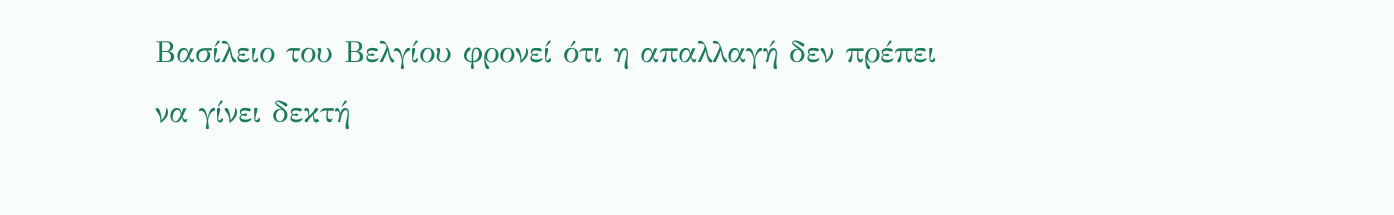Βασίλειο του Βελγίου φρονεί ότι η απαλλαγή δεν πρέπει να γίνει δεκτή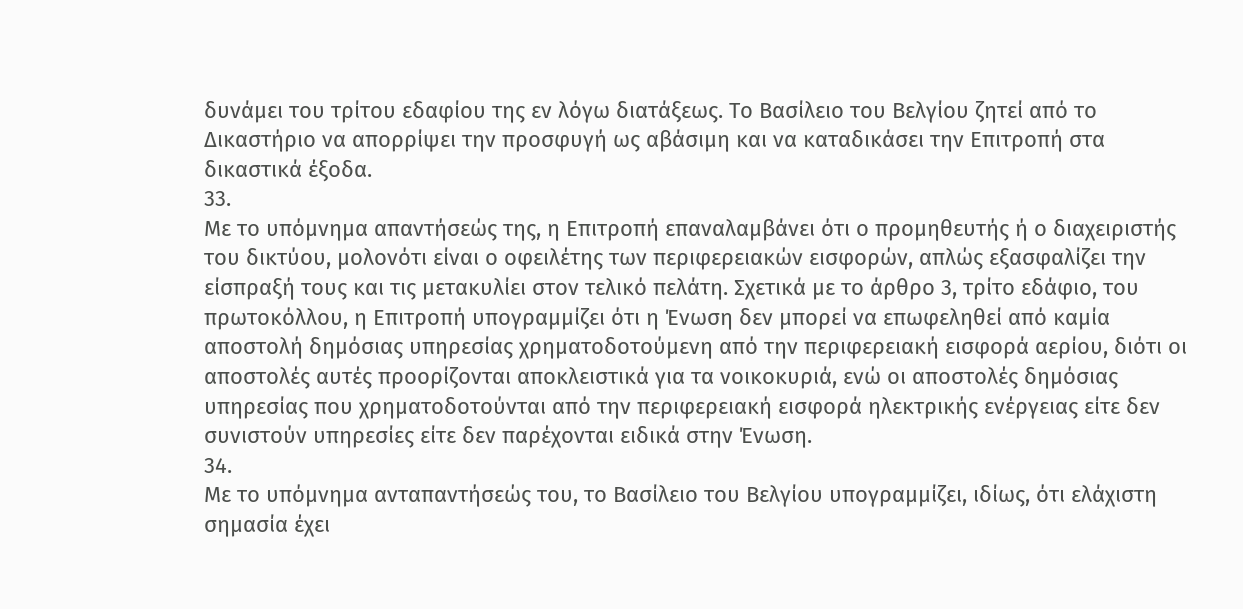δυνάμει του τρίτου εδαφίου της εν λόγω διατάξεως. Το Βασίλειο του Βελγίου ζητεί από το Δικαστήριο να απορρίψει την προσφυγή ως αβάσιμη και να καταδικάσει την Επιτροπή στα δικαστικά έξοδα.
33.
Με το υπόμνημα απαντήσεώς της, η Επιτροπή επαναλαμβάνει ότι ο προμηθευτής ή ο διαχειριστής του δικτύου, μολονότι είναι ο οφειλέτης των περιφερειακών εισφορών, απλώς εξασφαλίζει την είσπραξή τους και τις μετακυλίει στον τελικό πελάτη. Σχετικά με το άρθρο 3, τρίτο εδάφιο, του πρωτοκόλλου, η Επιτροπή υπογραμμίζει ότι η Ένωση δεν μπορεί να επωφεληθεί από καμία αποστολή δημόσιας υπηρεσίας χρηματοδοτούμενη από την περιφερειακή εισφορά αερίου, διότι οι αποστολές αυτές προορίζονται αποκλειστικά για τα νοικοκυριά, ενώ οι αποστολές δημόσιας υπηρεσίας που χρηματοδοτούνται από την περιφερειακή εισφορά ηλεκτρικής ενέργειας είτε δεν συνιστούν υπηρεσίες είτε δεν παρέχονται ειδικά στην Ένωση.
34.
Με το υπόμνημα ανταπαντήσεώς του, το Βασίλειο του Βελγίου υπογραμμίζει, ιδίως, ότι ελάχιστη σημασία έχει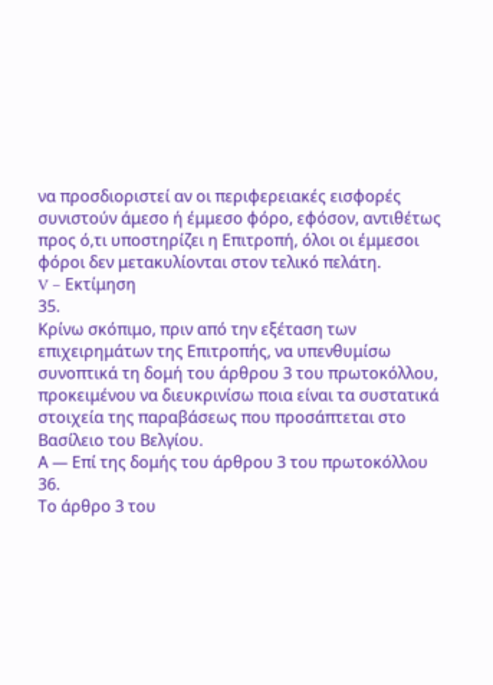να προσδιοριστεί αν οι περιφερειακές εισφορές συνιστούν άμεσο ή έμμεσο φόρο, εφόσον, αντιθέτως προς ό,τι υποστηρίζει η Επιτροπή, όλοι οι έμμεσοι φόροι δεν μετακυλίονται στον τελικό πελάτη.
V – Εκτίμηση
35.
Κρίνω σκόπιμο, πριν από την εξέταση των επιχειρημάτων της Επιτροπής, να υπενθυμίσω συνοπτικά τη δομή του άρθρου 3 του πρωτοκόλλου, προκειμένου να διευκρινίσω ποια είναι τα συστατικά στοιχεία της παραβάσεως που προσάπτεται στο Βασίλειο του Βελγίου.
Α — Επί της δομής του άρθρου 3 του πρωτοκόλλου
36.
Το άρθρο 3 του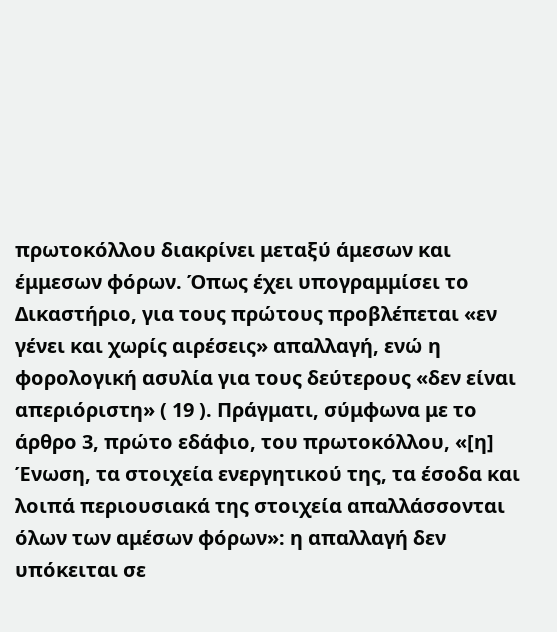πρωτοκόλλου διακρίνει μεταξύ άμεσων και έμμεσων φόρων. Όπως έχει υπογραμμίσει το Δικαστήριο, για τους πρώτους προβλέπεται «εν γένει και χωρίς αιρέσεις» απαλλαγή, ενώ η φορολογική ασυλία για τους δεύτερους «δεν είναι απεριόριστη» ( 19 ). Πράγματι, σύμφωνα με το άρθρο 3, πρώτο εδάφιο, του πρωτοκόλλου, «[η] Ένωση, τα στοιχεία ενεργητικού της, τα έσοδα και λοιπά περιουσιακά της στοιχεία απαλλάσσονται όλων των αμέσων φόρων»: η απαλλαγή δεν υπόκειται σε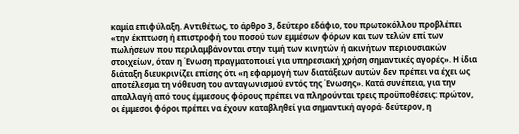καμία επιφύλαξη. Αντιθέτως, το άρθρο 3, δεύτερο εδάφιο, του πρωτοκόλλου προβλέπει «την έκπτωση ή επιστροφή του ποσού των εμμέσων φόρων και των τελών επί των πωλήσεων που περιλαμβάνονται στην τιμή των κινητών ή ακινήτων περιουσιακών στοιχείων, όταν η Ένωση πραγματοποιεί για υπηρεσιακή χρήση σημαντικές αγορές». Η ίδια διάταξη διευκρινίζει επίσης ότι «η εφαρμογή των διατάξεων αυτών δεν πρέπει να έχει ως αποτέλεσμα τη νόθευση του ανταγωνισμού εντός της Ένωσης». Κατά συνέπεια, για την απαλλαγή από τους έμμεσους φόρους πρέπει να πληρούνται τρεις προϋποθέσεις: πρώτον, οι έμμεσοι φόροι πρέπει να έχουν καταβληθεί για σημαντική αγορά· δεύτερον, η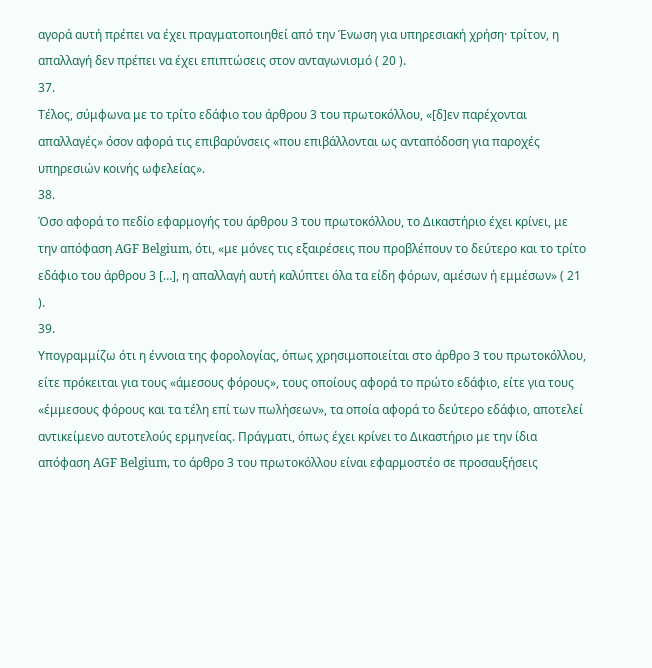αγορά αυτή πρέπει να έχει πραγματοποιηθεί από την Ένωση για υπηρεσιακή χρήση· τρίτον, η απαλλαγή δεν πρέπει να έχει επιπτώσεις στον ανταγωνισμό ( 20 ).
37.
Τέλος, σύμφωνα με το τρίτο εδάφιο του άρθρου 3 του πρωτοκόλλου, «[δ]εν παρέχονται απαλλαγές» όσον αφορά τις επιβαρύνσεις «που επιβάλλονται ως ανταπόδοση για παροχές υπηρεσιών κοινής ωφελείας».
38.
Όσο αφορά το πεδίο εφαρμογής του άρθρου 3 του πρωτοκόλλου, το Δικαστήριο έχει κρίνει, με την απόφαση AGF Belgium, ότι, «με μόνες τις εξαιρέσεις που προβλέπουν το δεύτερο και το τρίτο εδάφιο του άρθρου 3 […], η απαλλαγή αυτή καλύπτει όλα τα είδη φόρων, αμέσων ή εμμέσων» ( 21 ).
39.
Υπογραμμίζω ότι η έννοια της φορολογίας, όπως χρησιμοποιείται στο άρθρο 3 του πρωτοκόλλου, είτε πρόκειται για τους «άμεσους φόρους», τους οποίους αφορά το πρώτο εδάφιο, είτε για τους «έμμεσους φόρους και τα τέλη επί των πωλήσεων», τα οποία αφορά το δεύτερο εδάφιο, αποτελεί αντικείμενο αυτοτελούς ερμηνείας. Πράγματι, όπως έχει κρίνει το Δικαστήριο με την ίδια απόφαση AGF Belgium, το άρθρο 3 του πρωτοκόλλου είναι εφαρμοστέο σε προσαυξήσεις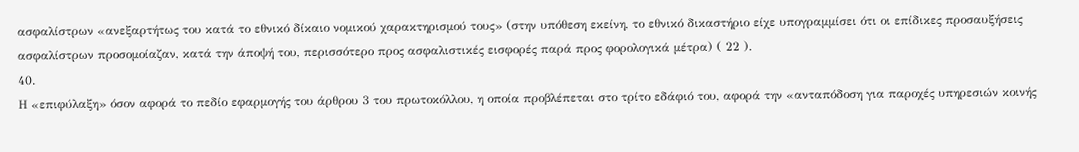ασφαλίστρων «ανεξαρτήτως του κατά το εθνικό δίκαιο νομικού χαρακτηρισμού τους» (στην υπόθεση εκείνη, το εθνικό δικαστήριο είχε υπογραμμίσει ότι οι επίδικες προσαυξήσεις ασφαλίστρων προσομοίαζαν, κατά την άποψή του, περισσότερο προς ασφαλιστικές εισφορές παρά προς φορολογικά μέτρα) ( 22 ).
40.
Η «επιφύλαξη» όσον αφορά το πεδίο εφαρμογής του άρθρου 3 του πρωτοκόλλου, η οποία προβλέπεται στο τρίτο εδάφιό του, αφορά την «ανταπόδοση για παροχές υπηρεσιών κοινής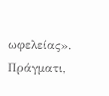ωφελείας». Πράγματι,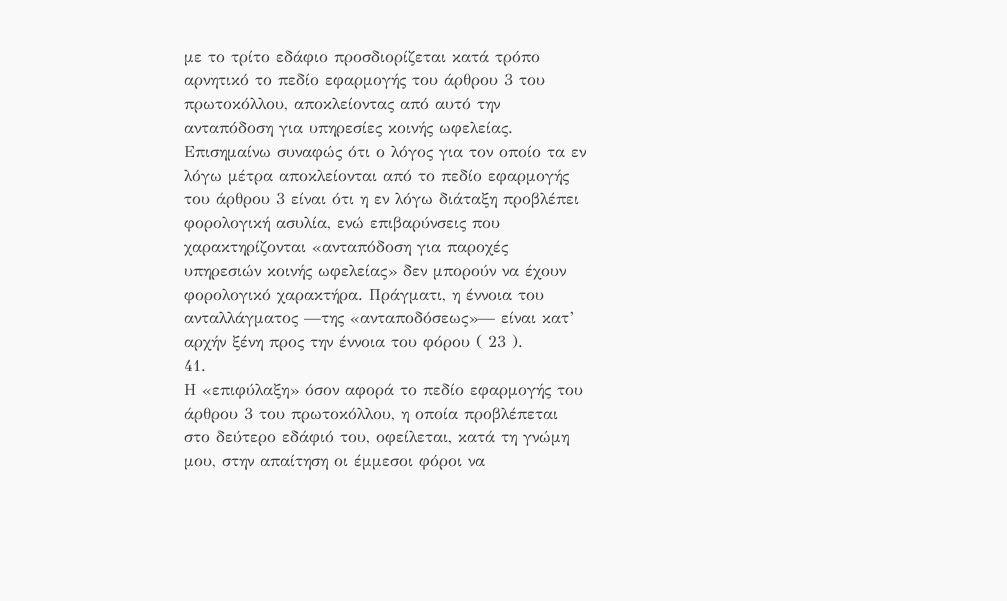με το τρίτο εδάφιο προσδιορίζεται κατά τρόπο αρνητικό το πεδίο εφαρμογής του άρθρου 3 του πρωτοκόλλου, αποκλείοντας από αυτό την ανταπόδοση για υπηρεσίες κοινής ωφελείας. Επισημαίνω συναφώς ότι ο λόγος για τον οποίο τα εν λόγω μέτρα αποκλείονται από το πεδίο εφαρμογής του άρθρου 3 είναι ότι η εν λόγω διάταξη προβλέπει φορολογική ασυλία, ενώ επιβαρύνσεις που χαρακτηρίζονται «ανταπόδοση για παροχές υπηρεσιών κοινής ωφελείας» δεν μπορούν να έχουν φορολογικό χαρακτήρα. Πράγματι, η έννοια του ανταλλάγματος —της «ανταποδόσεως»— είναι κατ’ αρχήν ξένη προς την έννοια του φόρου ( 23 ).
41.
Η «επιφύλαξη» όσον αφορά το πεδίο εφαρμογής του άρθρου 3 του πρωτοκόλλου, η οποία προβλέπεται στο δεύτερο εδάφιό του, οφείλεται, κατά τη γνώμη μου, στην απαίτηση οι έμμεσοι φόροι να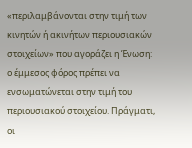«περιλαμβάνονται στην τιμή των κινητών ή ακινήτων περιουσιακών στοιχείων» που αγοράζει η Ένωση: ο έμμεσος φόρος πρέπει να ενσωματώνεται στην τιμή του περιουσιακού στοιχείου. Πράγματι, οι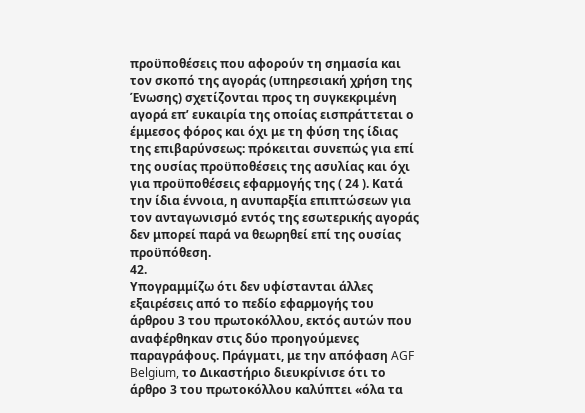προϋποθέσεις που αφορούν τη σημασία και τον σκοπό της αγοράς (υπηρεσιακή χρήση της Ένωσης) σχετίζονται προς τη συγκεκριμένη αγορά επ’ ευκαιρία της οποίας εισπράττεται ο έμμεσος φόρος και όχι με τη φύση της ίδιας της επιβαρύνσεως: πρόκειται συνεπώς για επί της ουσίας προϋποθέσεις της ασυλίας και όχι για προϋποθέσεις εφαρμογής της ( 24 ). Κατά την ίδια έννοια, η ανυπαρξία επιπτώσεων για τον ανταγωνισμό εντός της εσωτερικής αγοράς δεν μπορεί παρά να θεωρηθεί επί της ουσίας προϋπόθεση.
42.
Υπογραμμίζω ότι δεν υφίστανται άλλες εξαιρέσεις από το πεδίο εφαρμογής του άρθρου 3 του πρωτοκόλλου, εκτός αυτών που αναφέρθηκαν στις δύο προηγούμενες παραγράφους. Πράγματι, με την απόφαση AGF Belgium, το Δικαστήριο διευκρίνισε ότι το άρθρο 3 του πρωτοκόλλου καλύπτει «όλα τα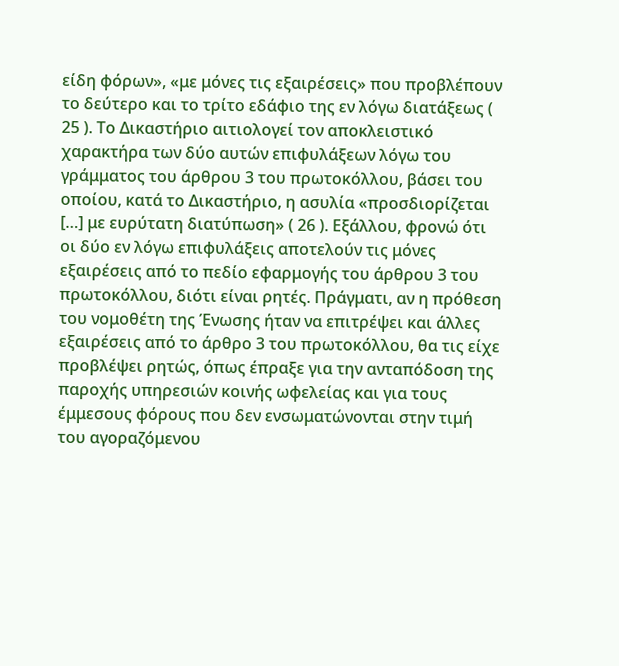είδη φόρων», «με μόνες τις εξαιρέσεις» που προβλέπουν το δεύτερο και το τρίτο εδάφιο της εν λόγω διατάξεως ( 25 ). Το Δικαστήριο αιτιολογεί τον αποκλειστικό χαρακτήρα των δύο αυτών επιφυλάξεων λόγω του γράμματος του άρθρου 3 του πρωτοκόλλου, βάσει του οποίου, κατά το Δικαστήριο, η ασυλία «προσδιορίζεται […] με ευρύτατη διατύπωση» ( 26 ). Εξάλλου, φρονώ ότι οι δύο εν λόγω επιφυλάξεις αποτελούν τις μόνες εξαιρέσεις από το πεδίο εφαρμογής του άρθρου 3 του πρωτοκόλλου, διότι είναι ρητές. Πράγματι, αν η πρόθεση του νομοθέτη της Ένωσης ήταν να επιτρέψει και άλλες εξαιρέσεις από το άρθρο 3 του πρωτοκόλλου, θα τις είχε προβλέψει ρητώς, όπως έπραξε για την ανταπόδοση της παροχής υπηρεσιών κοινής ωφελείας και για τους έμμεσους φόρους που δεν ενσωματώνονται στην τιμή του αγοραζόμενου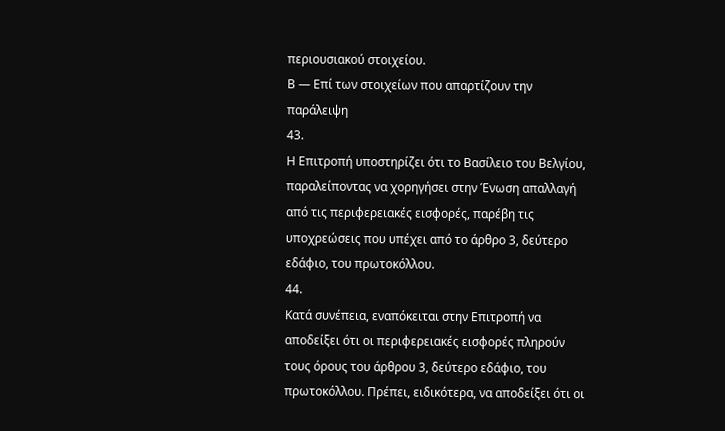περιουσιακού στοιχείου.
Β — Επί των στοιχείων που απαρτίζουν την παράλειψη
43.
Η Επιτροπή υποστηρίζει ότι το Βασίλειο του Βελγίου, παραλείποντας να χορηγήσει στην Ένωση απαλλαγή από τις περιφερειακές εισφορές, παρέβη τις υποχρεώσεις που υπέχει από το άρθρο 3, δεύτερο εδάφιο, του πρωτοκόλλου.
44.
Κατά συνέπεια, εναπόκειται στην Επιτροπή να αποδείξει ότι οι περιφερειακές εισφορές πληρούν τους όρους του άρθρου 3, δεύτερο εδάφιο, του πρωτοκόλλου. Πρέπει, ειδικότερα, να αποδείξει ότι οι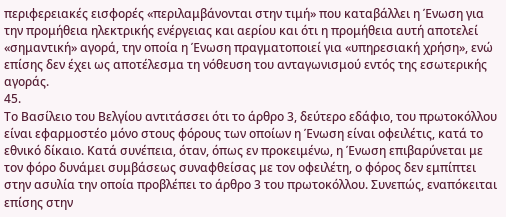περιφερειακές εισφορές «περιλαμβάνονται στην τιμή» που καταβάλλει η Ένωση για την προμήθεια ηλεκτρικής ενέργειας και αερίου και ότι η προμήθεια αυτή αποτελεί «σημαντική» αγορά, την οποία η Ένωση πραγματοποιεί για «υπηρεσιακή χρήση», ενώ επίσης δεν έχει ως αποτέλεσμα τη νόθευση του ανταγωνισμού εντός της εσωτερικής αγοράς.
45.
Το Βασίλειο του Βελγίου αντιτάσσει ότι το άρθρο 3, δεύτερο εδάφιο, του πρωτοκόλλου είναι εφαρμοστέο μόνο στους φόρους των οποίων η Ένωση είναι οφειλέτις, κατά το εθνικό δίκαιο. Κατά συνέπεια, όταν, όπως εν προκειμένω, η Ένωση επιβαρύνεται με τον φόρο δυνάμει συμβάσεως συναφθείσας με τον οφειλέτη, ο φόρος δεν εμπίπτει στην ασυλία την οποία προβλέπει το άρθρο 3 του πρωτοκόλλου. Συνεπώς, εναπόκειται επίσης στην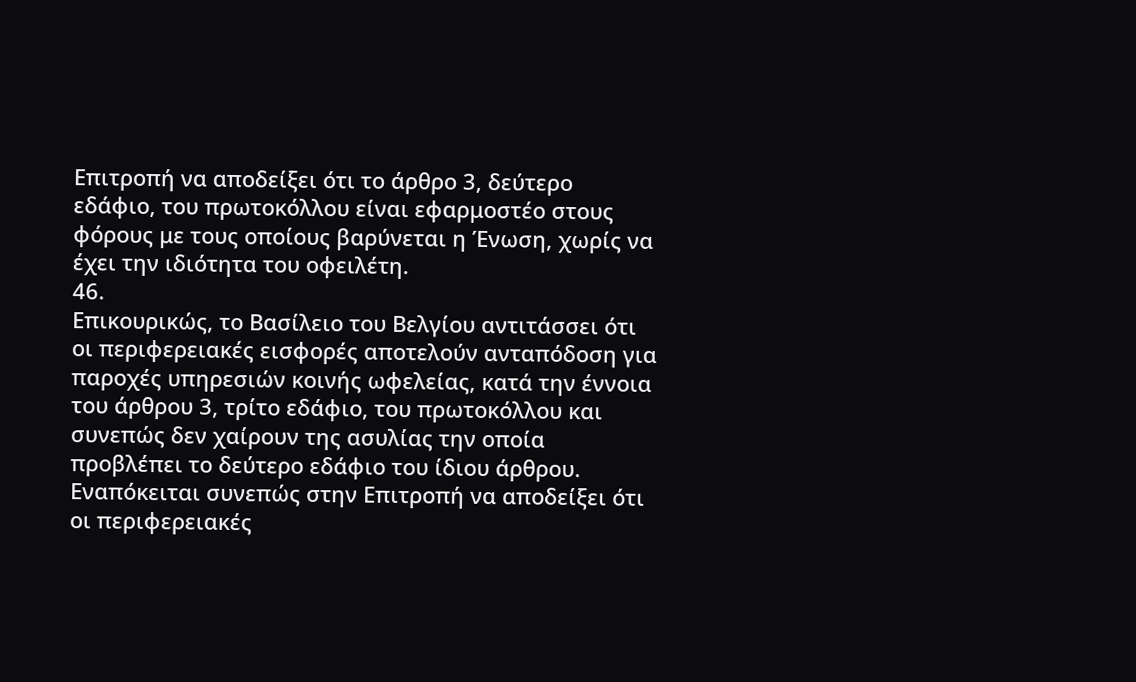Επιτροπή να αποδείξει ότι το άρθρο 3, δεύτερο εδάφιο, του πρωτοκόλλου είναι εφαρμοστέο στους φόρους με τους οποίους βαρύνεται η Ένωση, χωρίς να έχει την ιδιότητα του οφειλέτη.
46.
Επικουρικώς, το Βασίλειο του Βελγίου αντιτάσσει ότι οι περιφερειακές εισφορές αποτελούν ανταπόδοση για παροχές υπηρεσιών κοινής ωφελείας, κατά την έννοια του άρθρου 3, τρίτο εδάφιο, του πρωτοκόλλου και συνεπώς δεν χαίρουν της ασυλίας την οποία προβλέπει το δεύτερο εδάφιο του ίδιου άρθρου. Εναπόκειται συνεπώς στην Επιτροπή να αποδείξει ότι οι περιφερειακές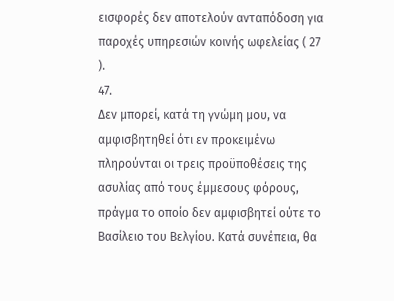εισφορές δεν αποτελούν ανταπόδοση για παροχές υπηρεσιών κοινής ωφελείας ( 27 ).
47.
Δεν μπορεί, κατά τη γνώμη μου, να αμφισβητηθεί ότι εν προκειμένω πληρούνται οι τρεις προϋποθέσεις της ασυλίας από τους έμμεσους φόρους, πράγμα το οποίο δεν αμφισβητεί ούτε το Βασίλειο του Βελγίου. Κατά συνέπεια, θα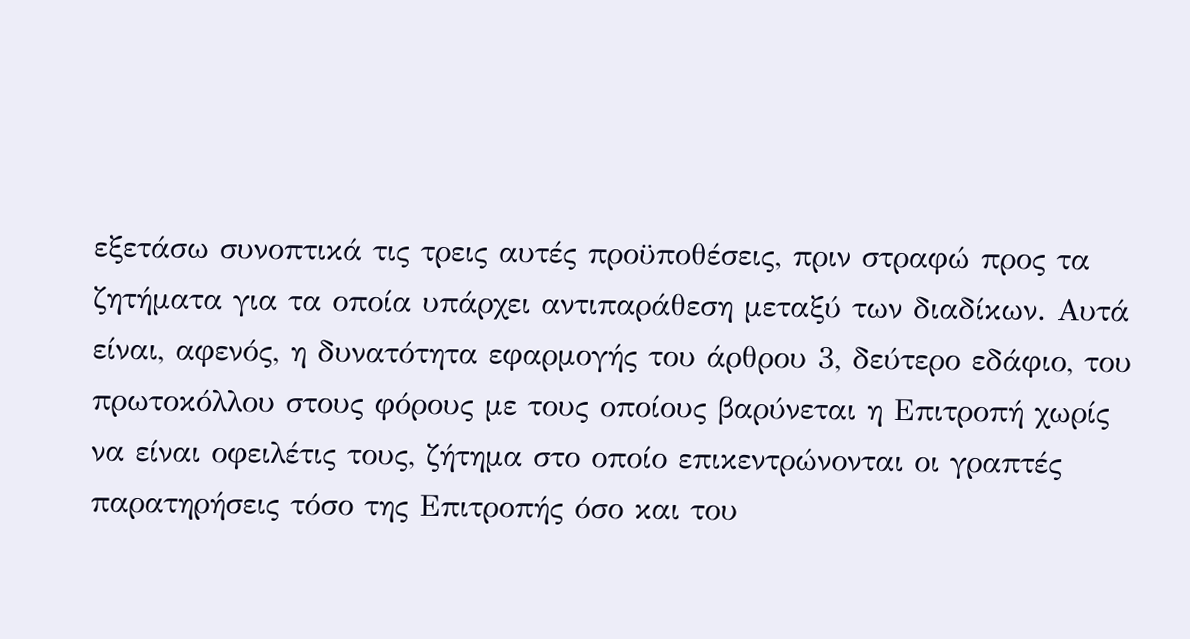εξετάσω συνοπτικά τις τρεις αυτές προϋποθέσεις, πριν στραφώ προς τα ζητήματα για τα οποία υπάρχει αντιπαράθεση μεταξύ των διαδίκων. Αυτά είναι, αφενός, η δυνατότητα εφαρμογής του άρθρου 3, δεύτερο εδάφιο, του πρωτοκόλλου στους φόρους με τους οποίους βαρύνεται η Επιτροπή χωρίς να είναι οφειλέτις τους, ζήτημα στο οποίο επικεντρώνονται οι γραπτές παρατηρήσεις τόσο της Επιτροπής όσο και του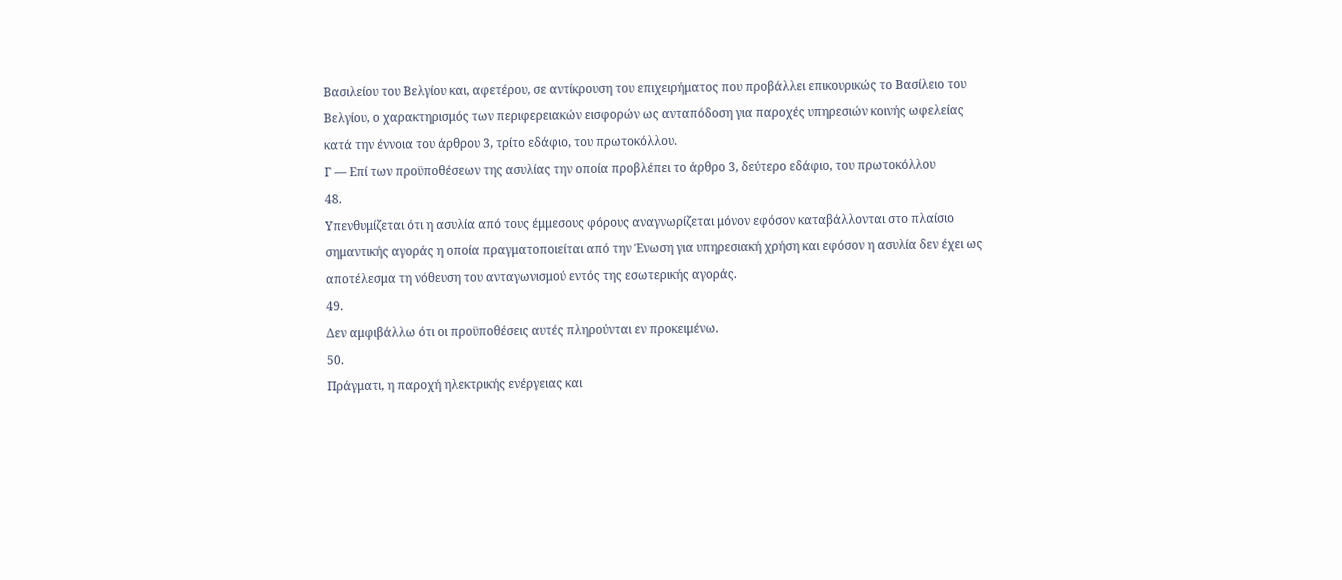Βασιλείου του Βελγίου και, αφετέρου, σε αντίκρουση του επιχειρήματος που προβάλλει επικουρικώς το Βασίλειο του Βελγίου, ο χαρακτηρισμός των περιφερειακών εισφορών ως ανταπόδοση για παροχές υπηρεσιών κοινής ωφελείας κατά την έννοια του άρθρου 3, τρίτο εδάφιο, του πρωτοκόλλου.
Γ — Επί των προϋποθέσεων της ασυλίας την οποία προβλέπει το άρθρο 3, δεύτερο εδάφιο, του πρωτοκόλλου
48.
Υπενθυμίζεται ότι η ασυλία από τους έμμεσους φόρους αναγνωρίζεται μόνον εφόσον καταβάλλονται στο πλαίσιο σημαντικής αγοράς η οποία πραγματοποιείται από την Ένωση για υπηρεσιακή χρήση και εφόσον η ασυλία δεν έχει ως αποτέλεσμα τη νόθευση του ανταγωνισμού εντός της εσωτερικής αγοράς.
49.
Δεν αμφιβάλλω ότι οι προϋποθέσεις αυτές πληρούνται εν προκειμένω.
50.
Πράγματι, η παροχή ηλεκτρικής ενέργειας και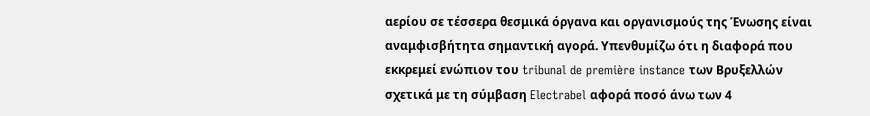αερίου σε τέσσερα θεσμικά όργανα και οργανισμούς της Ένωσης είναι αναμφισβήτητα σημαντική αγορά. Υπενθυμίζω ότι η διαφορά που εκκρεμεί ενώπιον του tribunal de première instance των Βρυξελλών σχετικά με τη σύμβαση Electrabel αφορά ποσό άνω των 4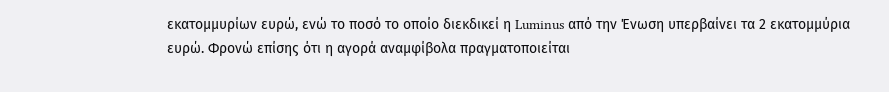εκατομμυρίων ευρώ, ενώ το ποσό το οποίο διεκδικεί η Luminus από την Ένωση υπερβαίνει τα 2 εκατομμύρια ευρώ. Φρονώ επίσης ότι η αγορά αναμφίβολα πραγματοποιείται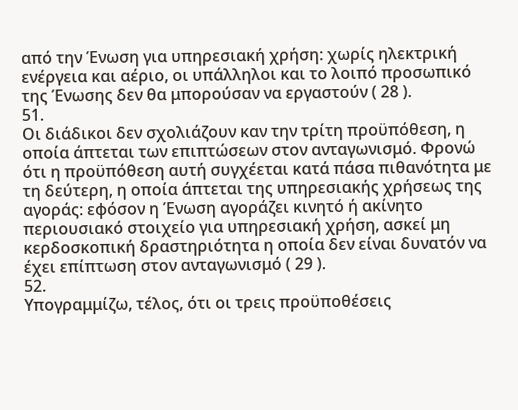από την Ένωση για υπηρεσιακή χρήση: χωρίς ηλεκτρική ενέργεια και αέριο, οι υπάλληλοι και το λοιπό προσωπικό της Ένωσης δεν θα μπορούσαν να εργαστούν ( 28 ).
51.
Οι διάδικοι δεν σχολιάζουν καν την τρίτη προϋπόθεση, η οποία άπτεται των επιπτώσεων στον ανταγωνισμό. Φρονώ ότι η προϋπόθεση αυτή συγχέεται κατά πάσα πιθανότητα με τη δεύτερη, η οποία άπτεται της υπηρεσιακής χρήσεως της αγοράς: εφόσον η Ένωση αγοράζει κινητό ή ακίνητο περιουσιακό στοιχείο για υπηρεσιακή χρήση, ασκεί μη κερδοσκοπική δραστηριότητα η οποία δεν είναι δυνατόν να έχει επίπτωση στον ανταγωνισμό ( 29 ).
52.
Υπογραμμίζω, τέλος, ότι οι τρεις προϋποθέσεις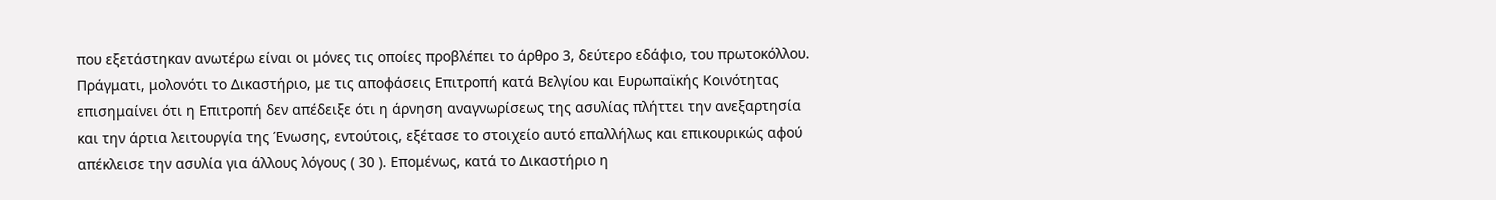που εξετάστηκαν ανωτέρω είναι οι μόνες τις οποίες προβλέπει το άρθρο 3, δεύτερο εδάφιο, του πρωτοκόλλου. Πράγματι, μολονότι το Δικαστήριο, με τις αποφάσεις Επιτροπή κατά Βελγίου και Ευρωπαϊκής Κοινότητας επισημαίνει ότι η Επιτροπή δεν απέδειξε ότι η άρνηση αναγνωρίσεως της ασυλίας πλήττει την ανεξαρτησία και την άρτια λειτουργία της Ένωσης, εντούτοις, εξέτασε το στοιχείο αυτό επαλλήλως και επικουρικώς αφού απέκλεισε την ασυλία για άλλους λόγους ( 30 ). Επομένως, κατά το Δικαστήριο η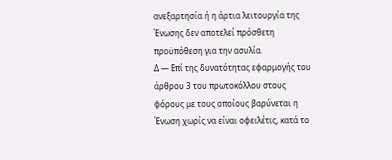ανεξαρτησία ή η άρτια λειτουργία της Ένωσης δεν αποτελεί πρόσθετη προϋπόθεση για την ασυλία.
Δ — Επί της δυνατότητας εφαρμογής του άρθρου 3 του πρωτοκόλλου στους φόρους με τους οποίους βαρύνεται η Ένωση χωρίς να είναι οφειλέτις, κατά το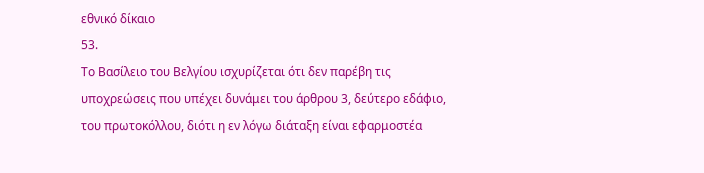εθνικό δίκαιο
53.
Το Βασίλειο του Βελγίου ισχυρίζεται ότι δεν παρέβη τις υποχρεώσεις που υπέχει δυνάμει του άρθρου 3, δεύτερο εδάφιο, του πρωτοκόλλου, διότι η εν λόγω διάταξη είναι εφαρμοστέα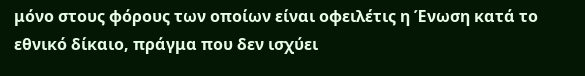μόνο στους φόρους των οποίων είναι οφειλέτις η Ένωση κατά το εθνικό δίκαιο, πράγμα που δεν ισχύει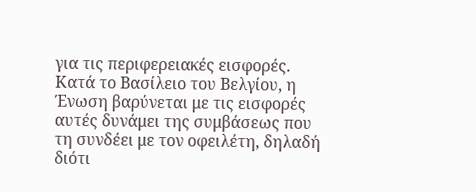για τις περιφερειακές εισφορές. Κατά το Βασίλειο του Βελγίου, η Ένωση βαρύνεται με τις εισφορές αυτές δυνάμει της συμβάσεως που τη συνδέει με τον οφειλέτη, δηλαδή διότι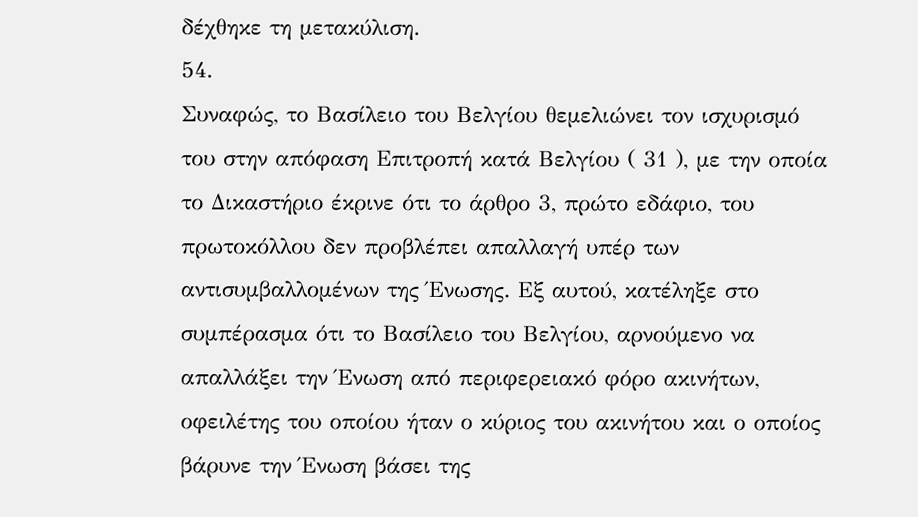δέχθηκε τη μετακύλιση.
54.
Συναφώς, το Βασίλειο του Βελγίου θεμελιώνει τον ισχυρισμό του στην απόφαση Επιτροπή κατά Βελγίου ( 31 ), με την οποία το Δικαστήριο έκρινε ότι το άρθρο 3, πρώτο εδάφιο, του πρωτοκόλλου δεν προβλέπει απαλλαγή υπέρ των αντισυμβαλλομένων της Ένωσης. Εξ αυτού, κατέληξε στο συμπέρασμα ότι το Βασίλειο του Βελγίου, αρνούμενο να απαλλάξει την Ένωση από περιφερειακό φόρο ακινήτων, οφειλέτης του οποίου ήταν ο κύριος του ακινήτου και ο οποίος βάρυνε την Ένωση βάσει της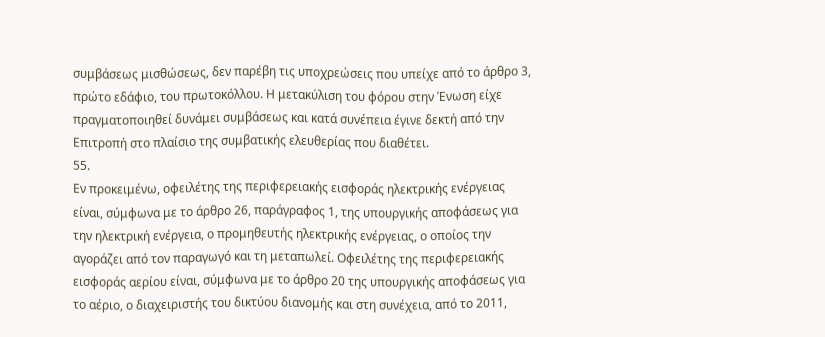συμβάσεως μισθώσεως, δεν παρέβη τις υποχρεώσεις που υπείχε από το άρθρο 3, πρώτο εδάφιο, του πρωτοκόλλου. Η μετακύλιση του φόρου στην Ένωση είχε πραγματοποιηθεί δυνάμει συμβάσεως και κατά συνέπεια έγινε δεκτή από την Επιτροπή στο πλαίσιο της συμβατικής ελευθερίας που διαθέτει.
55.
Εν προκειμένω, οφειλέτης της περιφερειακής εισφοράς ηλεκτρικής ενέργειας είναι, σύμφωνα με το άρθρο 26, παράγραφος 1, της υπουργικής αποφάσεως για την ηλεκτρική ενέργεια, ο προμηθευτής ηλεκτρικής ενέργειας, ο οποίος την αγοράζει από τον παραγωγό και τη μεταπωλεί. Οφειλέτης της περιφερειακής εισφοράς αερίου είναι, σύμφωνα με το άρθρο 20 της υπουργικής αποφάσεως για το αέριο, ο διαχειριστής του δικτύου διανομής και στη συνέχεια, από το 2011,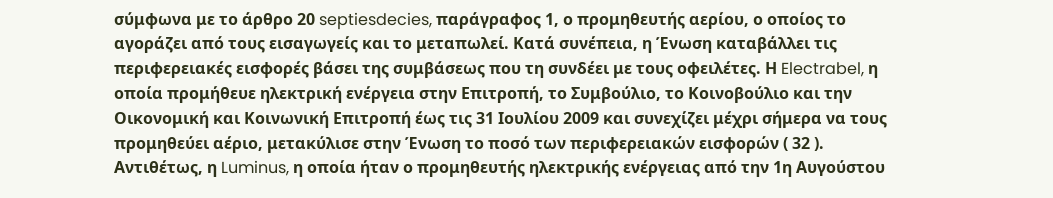σύμφωνα με το άρθρο 20 septiesdecies, παράγραφος 1, ο προμηθευτής αερίου, ο οποίος το αγοράζει από τους εισαγωγείς και το μεταπωλεί. Κατά συνέπεια, η Ένωση καταβάλλει τις περιφερειακές εισφορές βάσει της συμβάσεως που τη συνδέει με τους οφειλέτες. Η Electrabel, η οποία προμήθευε ηλεκτρική ενέργεια στην Επιτροπή, το Συμβούλιο, το Κοινοβούλιο και την Οικονομική και Κοινωνική Επιτροπή έως τις 31 Ιουλίου 2009 και συνεχίζει μέχρι σήμερα να τους προμηθεύει αέριο, μετακύλισε στην Ένωση το ποσό των περιφερειακών εισφορών ( 32 ). Αντιθέτως, η Luminus, η οποία ήταν ο προμηθευτής ηλεκτρικής ενέργειας από την 1η Αυγούστου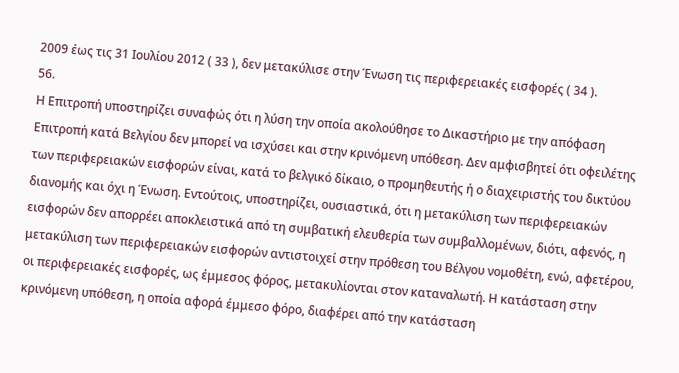2009 έως τις 31 Ιουλίου 2012 ( 33 ), δεν μετακύλισε στην Ένωση τις περιφερειακές εισφορές ( 34 ).
56.
Η Επιτροπή υποστηρίζει συναφώς ότι η λύση την οποία ακολούθησε το Δικαστήριο με την απόφαση Επιτροπή κατά Βελγίου δεν μπορεί να ισχύσει και στην κρινόμενη υπόθεση. Δεν αμφισβητεί ότι οφειλέτης των περιφερειακών εισφορών είναι, κατά το βελγικό δίκαιο, ο προμηθευτής ή ο διαχειριστής του δικτύου διανομής και όχι η Ένωση. Εντούτοις, υποστηρίζει, ουσιαστικά, ότι η μετακύλιση των περιφερειακών εισφορών δεν απορρέει αποκλειστικά από τη συμβατική ελευθερία των συμβαλλομένων, διότι, αφενός, η μετακύλιση των περιφερειακών εισφορών αντιστοιχεί στην πρόθεση του Βέλγου νομοθέτη, ενώ, αφετέρου, οι περιφερειακές εισφορές, ως έμμεσος φόρος, μετακυλίονται στον καταναλωτή. Η κατάσταση στην κρινόμενη υπόθεση, η οποία αφορά έμμεσο φόρο, διαφέρει από την κατάσταση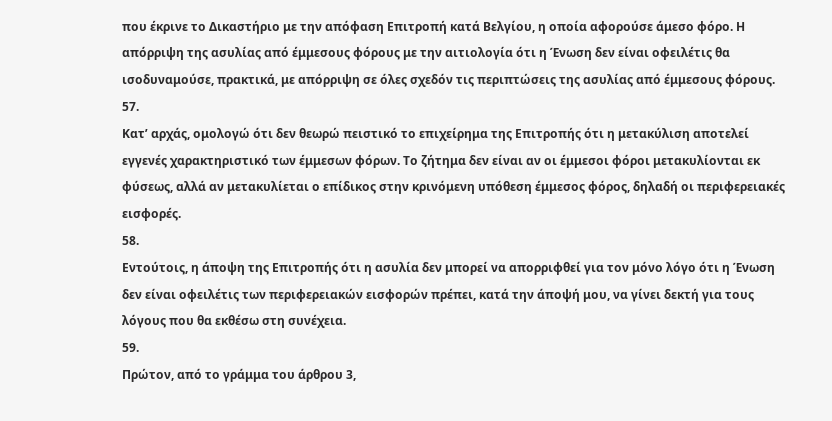που έκρινε το Δικαστήριο με την απόφαση Επιτροπή κατά Βελγίου, η οποία αφορούσε άμεσο φόρο. Η απόρριψη της ασυλίας από έμμεσους φόρους με την αιτιολογία ότι η Ένωση δεν είναι οφειλέτις θα ισοδυναμούσε, πρακτικά, με απόρριψη σε όλες σχεδόν τις περιπτώσεις της ασυλίας από έμμεσους φόρους.
57.
Κατ’ αρχάς, ομολογώ ότι δεν θεωρώ πειστικό το επιχείρημα της Επιτροπής ότι η μετακύλιση αποτελεί εγγενές χαρακτηριστικό των έμμεσων φόρων. Το ζήτημα δεν είναι αν οι έμμεσοι φόροι μετακυλίονται εκ φύσεως, αλλά αν μετακυλίεται ο επίδικος στην κρινόμενη υπόθεση έμμεσος φόρος, δηλαδή οι περιφερειακές εισφορές.
58.
Εντούτοις, η άποψη της Επιτροπής ότι η ασυλία δεν μπορεί να απορριφθεί για τον μόνο λόγο ότι η Ένωση δεν είναι οφειλέτις των περιφερειακών εισφορών πρέπει, κατά την άποψή μου, να γίνει δεκτή για τους λόγους που θα εκθέσω στη συνέχεια.
59.
Πρώτον, από το γράμμα του άρθρου 3,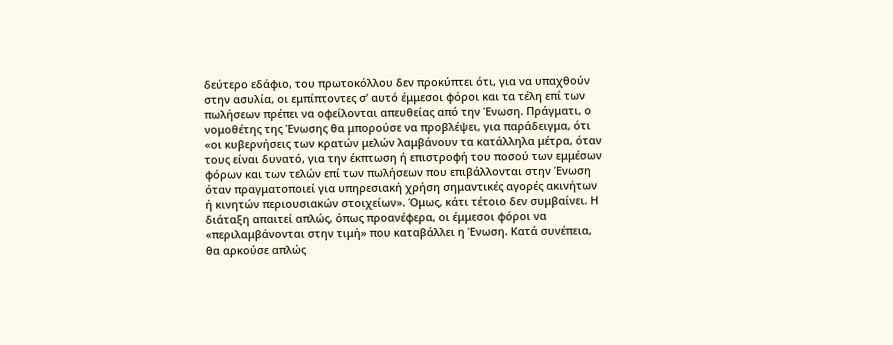δεύτερο εδάφιο, του πρωτοκόλλου δεν προκύπτει ότι, για να υπαχθούν στην ασυλία, οι εμπίπτοντες σ’ αυτό έμμεσοι φόροι και τα τέλη επί των πωλήσεων πρέπει να οφείλονται απευθείας από την Ένωση. Πράγματι, ο νομοθέτης της Ένωσης θα μπορούσε να προβλέψει, για παράδειγμα, ότι «οι κυβερνήσεις των κρατών μελών λαμβάνουν τα κατάλληλα μέτρα, όταν τους είναι δυνατό, για την έκπτωση ή επιστροφή του ποσού των εμμέσων φόρων και των τελών επί των πωλήσεων που επιβάλλονται στην Ένωση όταν πραγματοποιεί για υπηρεσιακή χρήση σημαντικές αγορές ακινήτων ή κινητών περιουσιακών στοιχείων». Όμως, κάτι τέτοιο δεν συμβαίνει. Η διάταξη απαιτεί απλώς, όπως προανέφερα, οι έμμεσοι φόροι να «περιλαμβάνονται στην τιμή» που καταβάλλει η Ένωση. Κατά συνέπεια, θα αρκούσε απλώς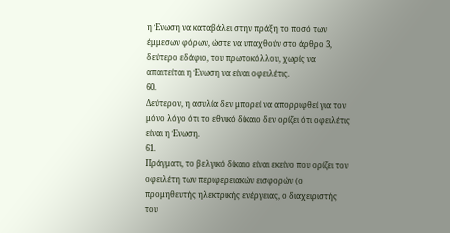η Ένωση να καταβάλει στην πράξη το ποσό των έμμεσων φόρων, ώστε να υπαχθούν στο άρθρο 3, δεύτερο εδάφιο, του πρωτοκόλλου, χωρίς να απαιτείται η Ένωση να είναι οφειλέτις.
60.
Δεύτερον, η ασυλία δεν μπορεί να απορριφθεί για τον μόνο λόγο ότι το εθνικό δίκαιο δεν ορίζει ότι οφειλέτις είναι η Ένωση.
61.
Πράγματι, το βελγικό δίκαιο είναι εκείνο που ορίζει τον οφειλέτη των περιφερειακών εισφορών (ο προμηθευτής ηλεκτρικής ενέργειας, ο διαχειριστής του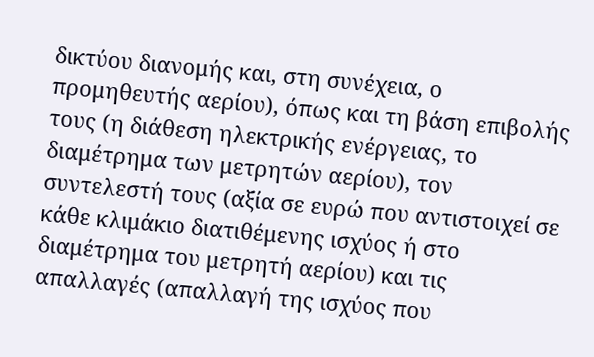δικτύου διανομής και, στη συνέχεια, ο προμηθευτής αερίου), όπως και τη βάση επιβολής τους (η διάθεση ηλεκτρικής ενέργειας, το διαμέτρημα των μετρητών αερίου), τον συντελεστή τους (αξία σε ευρώ που αντιστοιχεί σε κάθε κλιμάκιο διατιθέμενης ισχύος ή στο διαμέτρημα του μετρητή αερίου) και τις απαλλαγές (απαλλαγή της ισχύος που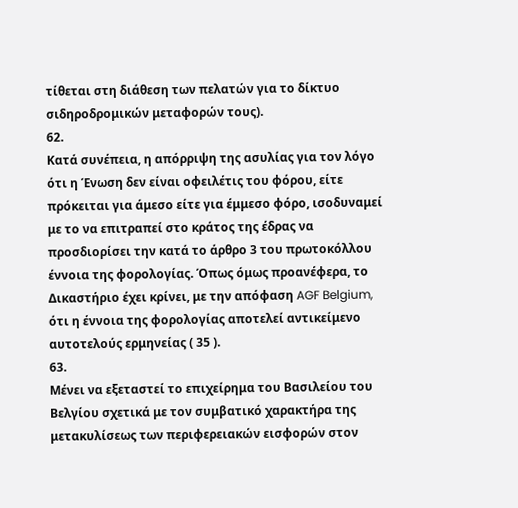τίθεται στη διάθεση των πελατών για το δίκτυο σιδηροδρομικών μεταφορών τους).
62.
Κατά συνέπεια, η απόρριψη της ασυλίας για τον λόγο ότι η Ένωση δεν είναι οφειλέτις του φόρου, είτε πρόκειται για άμεσο είτε για έμμεσο φόρο, ισοδυναμεί με το να επιτραπεί στο κράτος της έδρας να προσδιορίσει την κατά το άρθρο 3 του πρωτοκόλλου έννοια της φορολογίας. Όπως όμως προανέφερα, το Δικαστήριο έχει κρίνει, με την απόφαση AGF Belgium, ότι η έννοια της φορολογίας αποτελεί αντικείμενο αυτοτελούς ερμηνείας ( 35 ).
63.
Μένει να εξεταστεί το επιχείρημα του Βασιλείου του Βελγίου σχετικά με τον συμβατικό χαρακτήρα της μετακυλίσεως των περιφερειακών εισφορών στον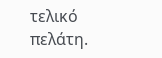τελικό πελάτη.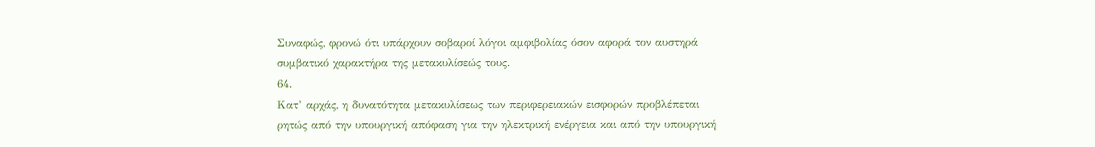Συναφώς, φρονώ ότι υπάρχουν σοβαροί λόγοι αμφιβολίας όσον αφορά τον αυστηρά συμβατικό χαρακτήρα της μετακυλίσεώς τους.
64.
Κατ’ αρχάς, η δυνατότητα μετακυλίσεως των περιφερειακών εισφορών προβλέπεται ρητώς από την υπουργική απόφαση για την ηλεκτρική ενέργεια και από την υπουργική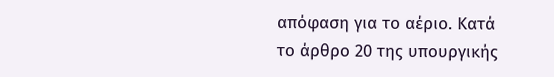απόφαση για το αέριο. Κατά το άρθρο 20 της υπουργικής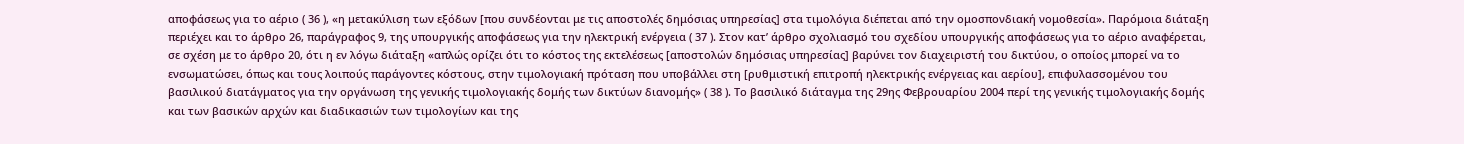αποφάσεως για το αέριο ( 36 ), «η μετακύλιση των εξόδων [που συνδέονται με τις αποστολές δημόσιας υπηρεσίας] στα τιμολόγια διέπεται από την ομοσπονδιακή νομοθεσία». Παρόμοια διάταξη περιέχει και το άρθρο 26, παράγραφος 9, της υπουργικής αποφάσεως για την ηλεκτρική ενέργεια ( 37 ). Στον κατ’ άρθρο σχολιασμό του σχεδίου υπουργικής αποφάσεως για το αέριο αναφέρεται, σε σχέση με το άρθρο 20, ότι η εν λόγω διάταξη «απλώς ορίζει ότι το κόστος της εκτελέσεως [αποστολών δημόσιας υπηρεσίας] βαρύνει τον διαχειριστή του δικτύου, ο οποίος μπορεί να το ενσωματώσει, όπως και τους λοιπούς παράγοντες κόστους, στην τιμολογιακή πρόταση που υποβάλλει στη [ρυθμιστική επιτροπή ηλεκτρικής ενέργειας και αερίου], επιφυλασσομένου του βασιλικού διατάγματος για την οργάνωση της γενικής τιμολογιακής δομής των δικτύων διανομής» ( 38 ). Το βασιλικό διάταγμα της 29ης Φεβρουαρίου 2004 περί της γενικής τιμολογιακής δομής και των βασικών αρχών και διαδικασιών των τιμολογίων και της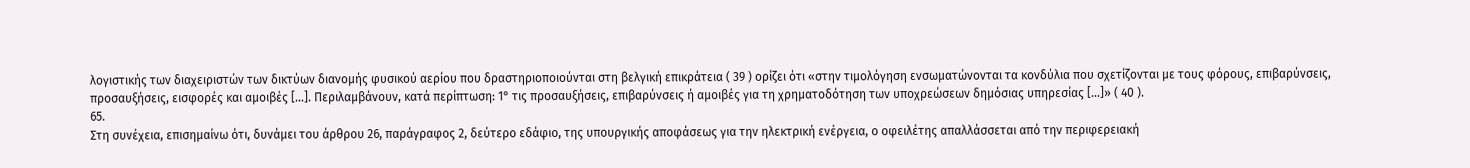λογιστικής των διαχειριστών των δικτύων διανομής φυσικού αερίου που δραστηριοποιούνται στη βελγική επικράτεια ( 39 ) ορίζει ότι «στην τιμολόγηση ενσωματώνονται τα κονδύλια που σχετίζονται με τους φόρους, επιβαρύνσεις, προσαυξήσεις, εισφορές και αμοιβές […]. Περιλαμβάνουν, κατά περίπτωση: 1° τις προσαυξήσεις, επιβαρύνσεις ή αμοιβές για τη χρηματοδότηση των υποχρεώσεων δημόσιας υπηρεσίας […]» ( 40 ).
65.
Στη συνέχεια, επισημαίνω ότι, δυνάμει του άρθρου 26, παράγραφος 2, δεύτερο εδάφιο, της υπουργικής αποφάσεως για την ηλεκτρική ενέργεια, ο οφειλέτης απαλλάσσεται από την περιφερειακή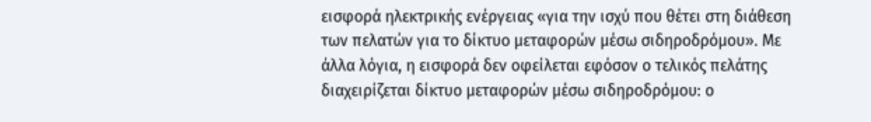εισφορά ηλεκτρικής ενέργειας «για την ισχύ που θέτει στη διάθεση των πελατών για το δίκτυο μεταφορών μέσω σιδηροδρόμου». Με άλλα λόγια, η εισφορά δεν οφείλεται εφόσον ο τελικός πελάτης διαχειρίζεται δίκτυο μεταφορών μέσω σιδηροδρόμου: ο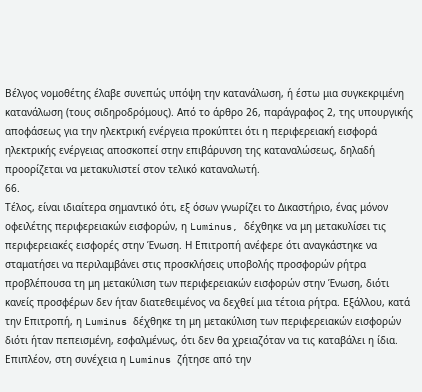Βέλγος νομοθέτης έλαβε συνεπώς υπόψη την κατανάλωση, ή έστω μια συγκεκριμένη κατανάλωση (τους σιδηροδρόμους). Από το άρθρο 26, παράγραφος 2, της υπουργικής αποφάσεως για την ηλεκτρική ενέργεια προκύπτει ότι η περιφερειακή εισφορά ηλεκτρικής ενέργειας αποσκοπεί στην επιβάρυνση της καταναλώσεως, δηλαδή προορίζεται να μετακυλιστεί στον τελικό καταναλωτή.
66.
Τέλος, είναι ιδιαίτερα σημαντικό ότι, εξ όσων γνωρίζει το Δικαστήριο, ένας μόνον οφειλέτης περιφερειακών εισφορών, η Luminus, δέχθηκε να μη μετακυλίσει τις περιφερειακές εισφορές στην Ένωση. Η Επιτροπή ανέφερε ότι αναγκάστηκε να σταματήσει να περιλαμβάνει στις προσκλήσεις υποβολής προσφορών ρήτρα προβλέπουσα τη μη μετακύλιση των περιφερειακών εισφορών στην Ένωση, διότι κανείς προσφέρων δεν ήταν διατεθειμένος να δεχθεί μια τέτοια ρήτρα. Εξάλλου, κατά την Επιτροπή, η Luminus δέχθηκε τη μη μετακύλιση των περιφερειακών εισφορών διότι ήταν πεπεισμένη, εσφαλμένως, ότι δεν θα χρειαζόταν να τις καταβάλει η ίδια. Επιπλέον, στη συνέχεια η Luminus ζήτησε από την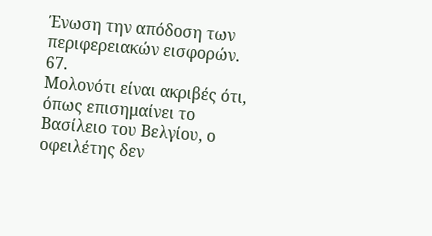Ένωση την απόδοση των περιφερειακών εισφορών.
67.
Μολονότι είναι ακριβές ότι, όπως επισημαίνει το Βασίλειο του Βελγίου, ο οφειλέτης δεν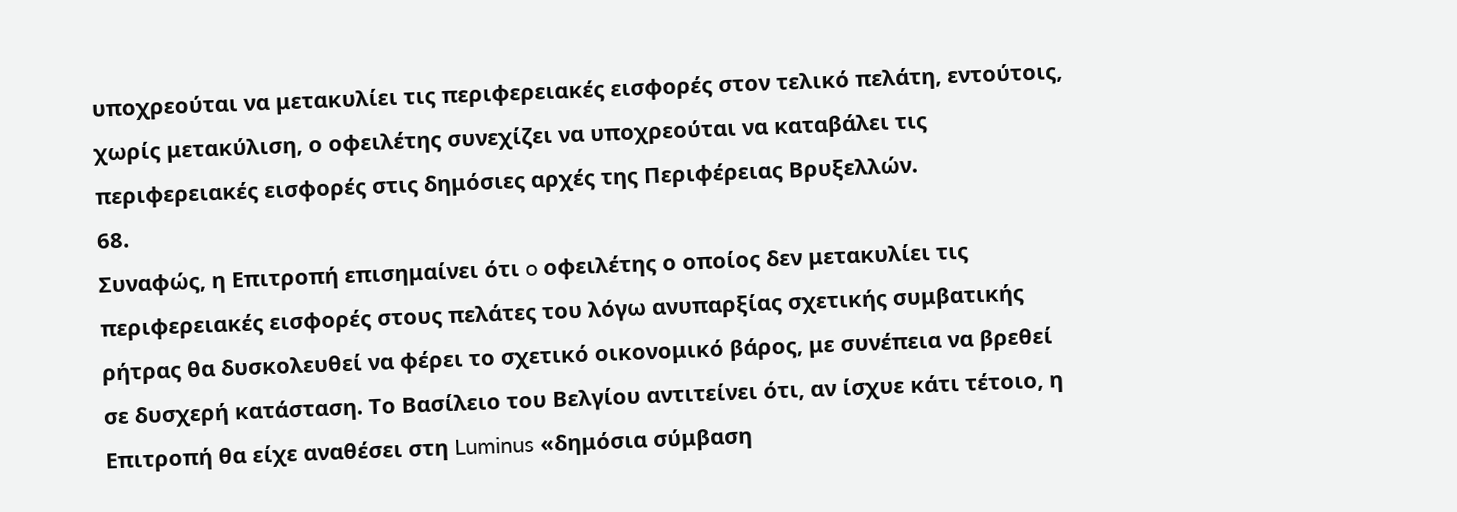υποχρεούται να μετακυλίει τις περιφερειακές εισφορές στον τελικό πελάτη, εντούτοις, χωρίς μετακύλιση, ο οφειλέτης συνεχίζει να υποχρεούται να καταβάλει τις περιφερειακές εισφορές στις δημόσιες αρχές της Περιφέρειας Βρυξελλών.
68.
Συναφώς, η Επιτροπή επισημαίνει ότι o οφειλέτης ο οποίος δεν μετακυλίει τις περιφερειακές εισφορές στους πελάτες του λόγω ανυπαρξίας σχετικής συμβατικής ρήτρας θα δυσκολευθεί να φέρει το σχετικό οικονομικό βάρος, με συνέπεια να βρεθεί σε δυσχερή κατάσταση. Το Βασίλειο του Βελγίου αντιτείνει ότι, αν ίσχυε κάτι τέτοιο, η Επιτροπή θα είχε αναθέσει στη Luminus «δημόσια σύμβαση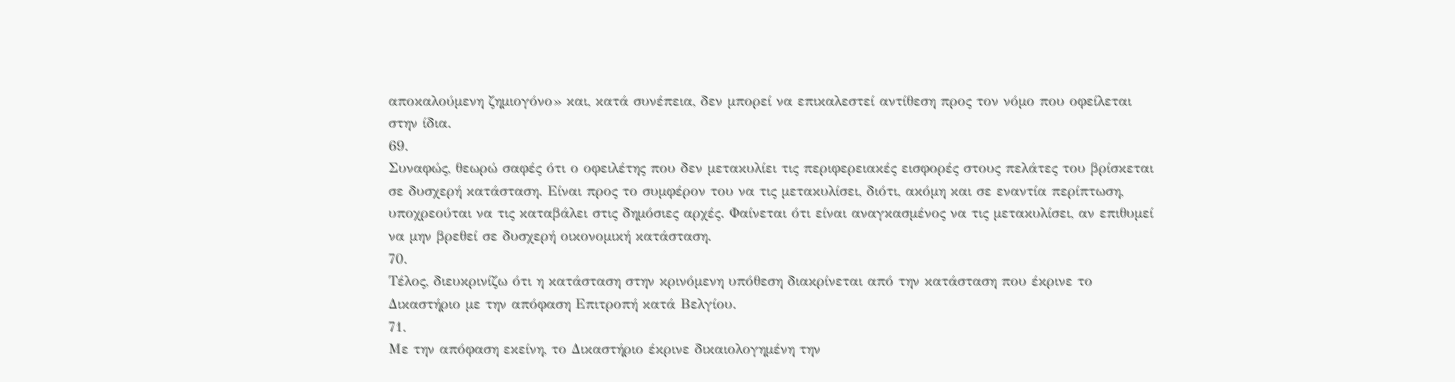αποκαλούμενη ζημιογόνο» και, κατά συνέπεια, δεν μπορεί να επικαλεστεί αντίθεση προς τον νόμο που οφείλεται στην ίδια.
69.
Συναφώς, θεωρώ σαφές ότι ο οφειλέτης που δεν μετακυλίει τις περιφερειακές εισφορές στους πελάτες του βρίσκεται σε δυσχερή κατάσταση. Είναι προς το συμφέρον του να τις μετακυλίσει, διότι, ακόμη και σε εναντία περίπτωση, υποχρεούται να τις καταβάλει στις δημόσιες αρχές. Φαίνεται ότι είναι αναγκασμένος να τις μετακυλίσει, αν επιθυμεί να μην βρεθεί σε δυσχερή οικονομική κατάσταση.
70.
Τέλος, διευκρινίζω ότι η κατάσταση στην κρινόμενη υπόθεση διακρίνεται από την κατάσταση που έκρινε το Δικαστήριο με την απόφαση Επιτροπή κατά Βελγίου.
71.
Με την απόφαση εκείνη, το Δικαστήριο έκρινε δικαιολογημένη την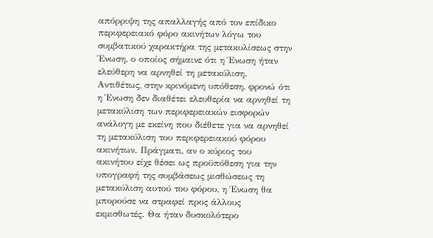απόρριψη της απαλλαγής από τον επίδικο περιφερειακό φόρο ακινήτων λόγω του συμβατικού χαρακτήρα της μετακυλίσεως στην Ένωση, ο οποίος σήμαινε ότι η Ένωση ήταν ελεύθερη να αρνηθεί τη μετακύλιση. Αντιθέτως, στην κρινόμενη υπόθεση, φρονώ ότι η Ένωση δεν διαθέτει ελευθερία να αρνηθεί τη μετακύλιση των περιφερειακών εισφορών ανάλογη με εκείνη που διέθετε για να αρνηθεί τη μετακύλιση του περιφερειακού φόρου ακινήτων. Πράγματι, αν ο κύριος του ακινήτου είχε θέσει ως προϋπόθεση για την υπογραφή της συμβάσεως μισθώσεως τη μετακύλιση αυτού του φόρου, η Ένωση θα μπορούσε να στραφεί προς άλλους εκμισθωτές. Θα ήταν δυσκολότερο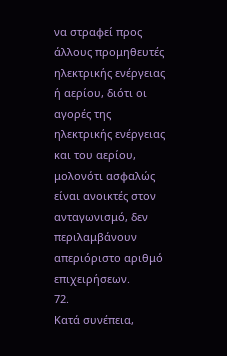να στραφεί προς άλλους προμηθευτές ηλεκτρικής ενέργειας ή αερίου, διότι οι αγορές της ηλεκτρικής ενέργειας και του αερίου, μολονότι ασφαλώς είναι ανοικτές στον ανταγωνισμό, δεν περιλαμβάνουν απεριόριστο αριθμό επιχειρήσεων.
72.
Κατά συνέπεια,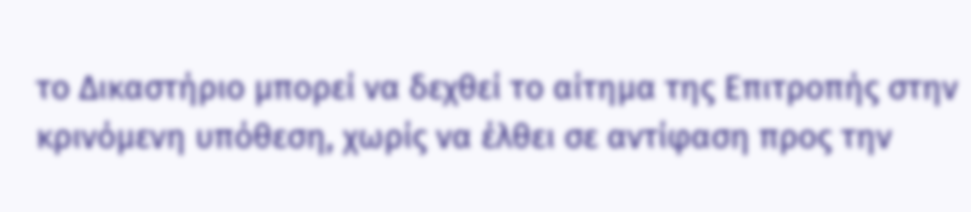το Δικαστήριο μπορεί να δεχθεί το αίτημα της Επιτροπής στην κρινόμενη υπόθεση, χωρίς να έλθει σε αντίφαση προς την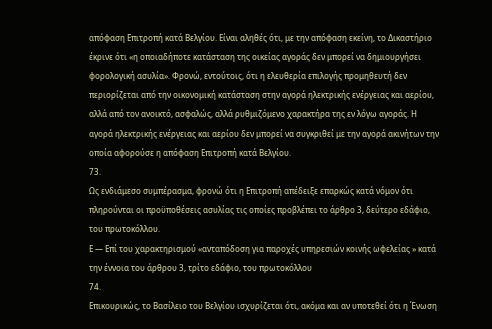απόφαση Επιτροπή κατά Βελγίου. Είναι αληθές ότι, με την απόφαση εκείνη, το Δικαστήριο έκρινε ότι «η οποιαδήποτε κατάσταση της οικείας αγοράς δεν μπορεί να δημιουργήσει φορολογική ασυλία». Φρονώ, εντούτοις, ότι η ελευθερία επιλογής προμηθευτή δεν περιορίζεται από την οικονομική κατάσταση στην αγορά ηλεκτρικής ενέργειας και αερίου, αλλά από τον ανοικτό, ασφαλώς, αλλά ρυθμιζόμενο χαρακτήρα της εν λόγω αγοράς. Η αγορά ηλεκτρικής ενέργειας και αερίου δεν μπορεί να συγκριθεί με την αγορά ακινήτων την οποία αφορούσε η απόφαση Επιτροπή κατά Βελγίου.
73.
Ως ενδιάμεσο συμπέρασμα, φρονώ ότι η Επιτροπή απέδειξε επαρκώς κατά νόμον ότι πληρούνται οι προϋποθέσεις ασυλίας τις οποίες προβλέπει το άρθρο 3, δεύτερο εδάφιο, του πρωτοκόλλου.
Ε — Επί του χαρακτηρισμού «ανταπόδοση για παροχές υπηρεσιών κοινής ωφελείας » κατά την έννοια του άρθρου 3, τρίτο εδάφιο, του πρωτοκόλλου
74.
Επικουρικώς, το Βασίλειο του Βελγίου ισχυρίζεται ότι, ακόμα και αν υποτεθεί ότι η Ένωση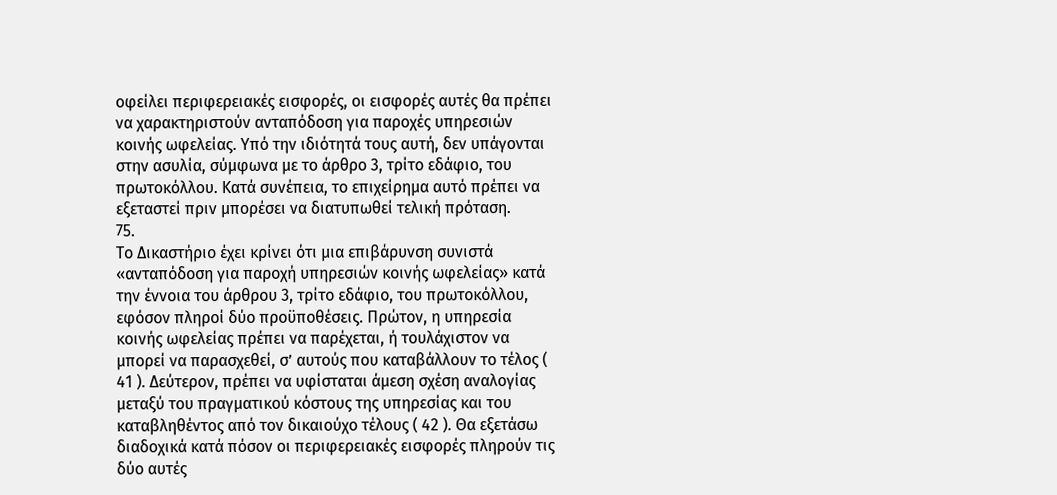οφείλει περιφερειακές εισφορές, οι εισφορές αυτές θα πρέπει να χαρακτηριστούν ανταπόδοση για παροχές υπηρεσιών κοινής ωφελείας. Υπό την ιδιότητά τους αυτή, δεν υπάγονται στην ασυλία, σύμφωνα με το άρθρο 3, τρίτο εδάφιο, του πρωτοκόλλου. Κατά συνέπεια, το επιχείρημα αυτό πρέπει να εξεταστεί πριν μπορέσει να διατυπωθεί τελική πρόταση.
75.
Το Δικαστήριο έχει κρίνει ότι μια επιβάρυνση συνιστά «ανταπόδοση για παροχή υπηρεσιών κοινής ωφελείας» κατά την έννοια του άρθρου 3, τρίτο εδάφιο, του πρωτοκόλλου, εφόσον πληροί δύο προϋποθέσεις. Πρώτον, η υπηρεσία κοινής ωφελείας πρέπει να παρέχεται, ή τουλάχιστον να μπορεί να παρασχεθεί, σ’ αυτούς που καταβάλλουν το τέλος ( 41 ). Δεύτερον, πρέπει να υφίσταται άμεση σχέση αναλογίας μεταξύ του πραγματικού κόστους της υπηρεσίας και του καταβληθέντος από τον δικαιούχο τέλους ( 42 ). Θα εξετάσω διαδοχικά κατά πόσον οι περιφερειακές εισφορές πληρούν τις δύο αυτές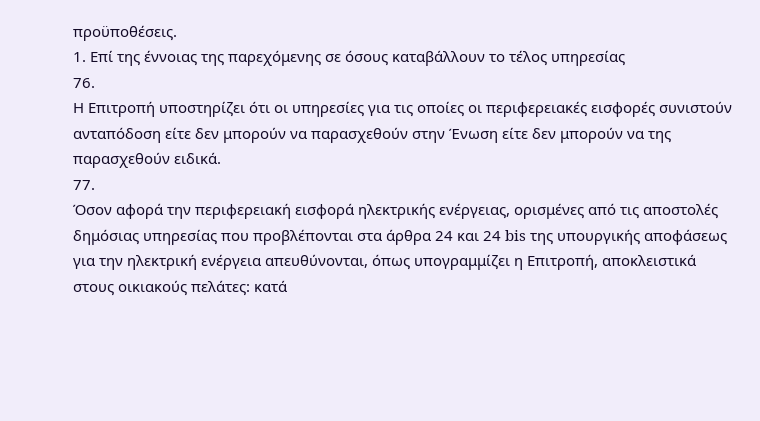προϋποθέσεις.
1. Επί της έννοιας της παρεχόμενης σε όσους καταβάλλουν το τέλος υπηρεσίας
76.
Η Επιτροπή υποστηρίζει ότι οι υπηρεσίες για τις οποίες οι περιφερειακές εισφορές συνιστούν ανταπόδοση είτε δεν μπορούν να παρασχεθούν στην Ένωση είτε δεν μπορούν να της παρασχεθούν ειδικά.
77.
Όσον αφορά την περιφερειακή εισφορά ηλεκτρικής ενέργειας, ορισμένες από τις αποστολές δημόσιας υπηρεσίας που προβλέπονται στα άρθρα 24 και 24 bis της υπουργικής αποφάσεως για την ηλεκτρική ενέργεια απευθύνονται, όπως υπογραμμίζει η Επιτροπή, αποκλειστικά στους οικιακούς πελάτες: κατά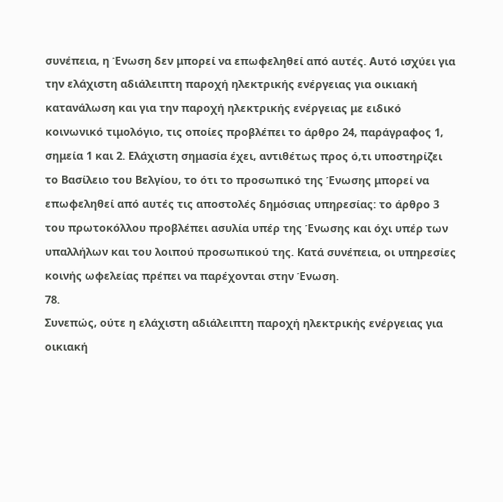συνέπεια, η Ένωση δεν μπορεί να επωφεληθεί από αυτές. Αυτό ισχύει για την ελάχιστη αδιάλειπτη παροχή ηλεκτρικής ενέργειας για οικιακή κατανάλωση και για την παροχή ηλεκτρικής ενέργειας με ειδικό κοινωνικό τιμολόγιο, τις οποίες προβλέπει το άρθρο 24, παράγραφος 1, σημεία 1 και 2. Ελάχιστη σημασία έχει, αντιθέτως προς ό,τι υποστηρίζει το Βασίλειο του Βελγίου, το ότι το προσωπικό της Ένωσης μπορεί να επωφεληθεί από αυτές τις αποστολές δημόσιας υπηρεσίας: το άρθρο 3 του πρωτοκόλλου προβλέπει ασυλία υπέρ της Ένωσης και όχι υπέρ των υπαλλήλων και του λοιπού προσωπικού της. Κατά συνέπεια, οι υπηρεσίες κοινής ωφελείας πρέπει να παρέχονται στην Ένωση.
78.
Συνεπώς, ούτε η ελάχιστη αδιάλειπτη παροχή ηλεκτρικής ενέργειας για οικιακή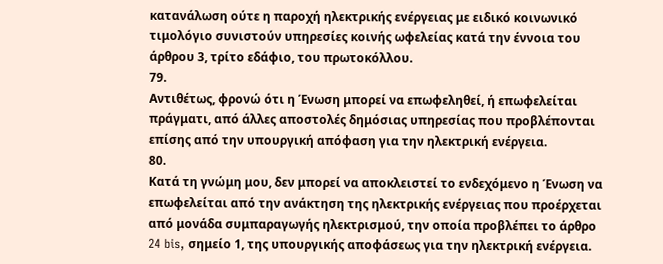κατανάλωση ούτε η παροχή ηλεκτρικής ενέργειας με ειδικό κοινωνικό τιμολόγιο συνιστούν υπηρεσίες κοινής ωφελείας κατά την έννοια του άρθρου 3, τρίτο εδάφιο, του πρωτοκόλλου.
79.
Αντιθέτως, φρονώ ότι η Ένωση μπορεί να επωφεληθεί, ή επωφελείται πράγματι, από άλλες αποστολές δημόσιας υπηρεσίας που προβλέπονται επίσης από την υπουργική απόφαση για την ηλεκτρική ενέργεια.
80.
Κατά τη γνώμη μου, δεν μπορεί να αποκλειστεί το ενδεχόμενο η Ένωση να επωφελείται από την ανάκτηση της ηλεκτρικής ενέργειας που προέρχεται από μονάδα συμπαραγωγής ηλεκτρισμού, την οποία προβλέπει το άρθρο 24 bis, σημείο 1, της υπουργικής αποφάσεως για την ηλεκτρική ενέργεια.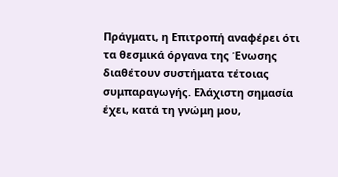Πράγματι, η Επιτροπή αναφέρει ότι τα θεσμικά όργανα της Ένωσης διαθέτουν συστήματα τέτοιας συμπαραγωγής. Ελάχιστη σημασία έχει, κατά τη γνώμη μου,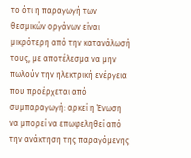το ότι η παραγωγή των θεσμικών οργάνων είναι μικρότερη από την κατανάλωσή τους, με αποτέλεσμα να μην πωλούν την ηλεκτρική ενέργεια που προέρχεται από συμπαραγωγή: αρκεί η Ένωση να μπορεί να επωφεληθεί από την ανάκτηση της παραγόμενης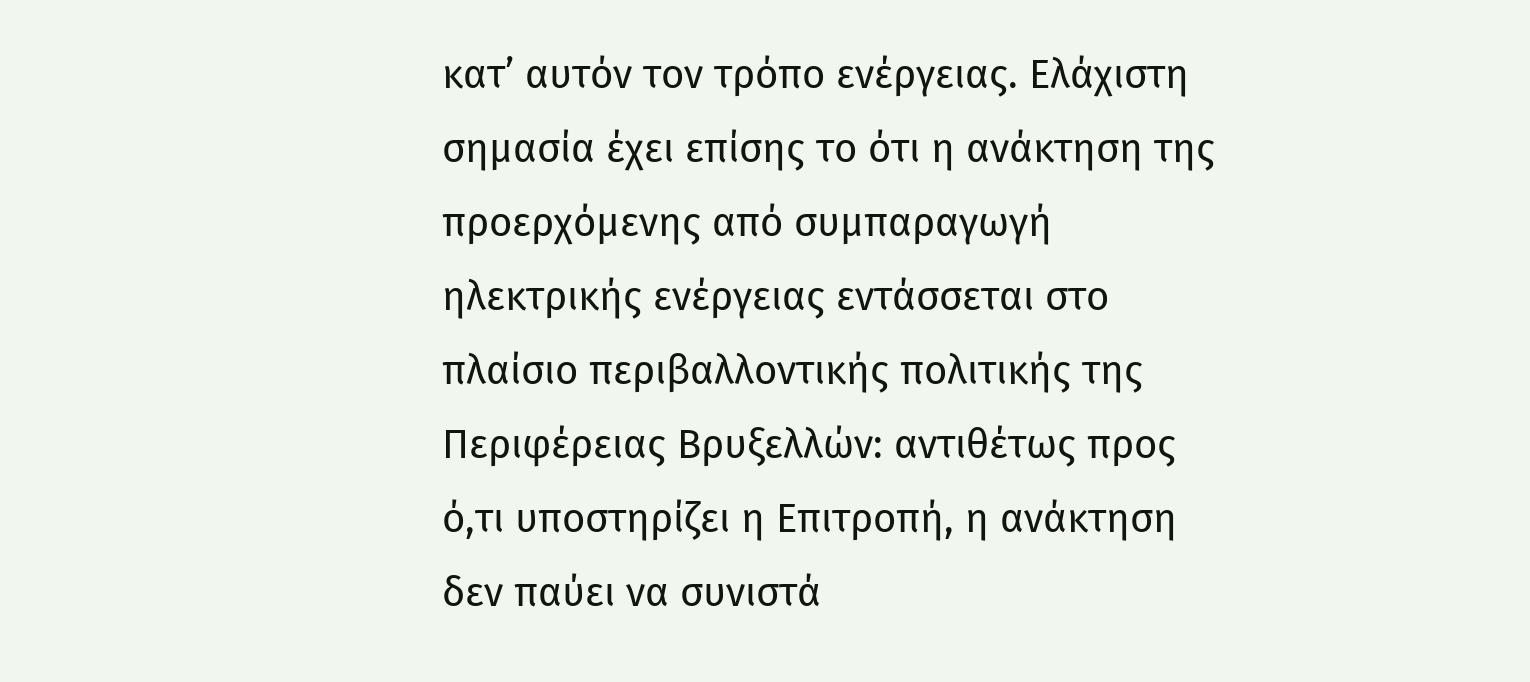κατ’ αυτόν τον τρόπο ενέργειας. Ελάχιστη σημασία έχει επίσης το ότι η ανάκτηση της προερχόμενης από συμπαραγωγή ηλεκτρικής ενέργειας εντάσσεται στο πλαίσιο περιβαλλοντικής πολιτικής της Περιφέρειας Βρυξελλών: αντιθέτως προς ό,τι υποστηρίζει η Επιτροπή, η ανάκτηση δεν παύει να συνιστά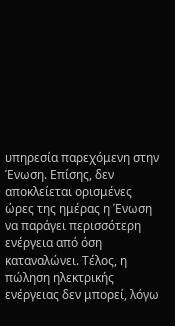υπηρεσία παρεχόμενη στην Ένωση. Επίσης, δεν αποκλείεται ορισμένες ώρες της ημέρας η Ένωση να παράγει περισσότερη ενέργεια από όση καταναλώνει. Τέλος, η πώληση ηλεκτρικής ενέργειας δεν μπορεί, λόγω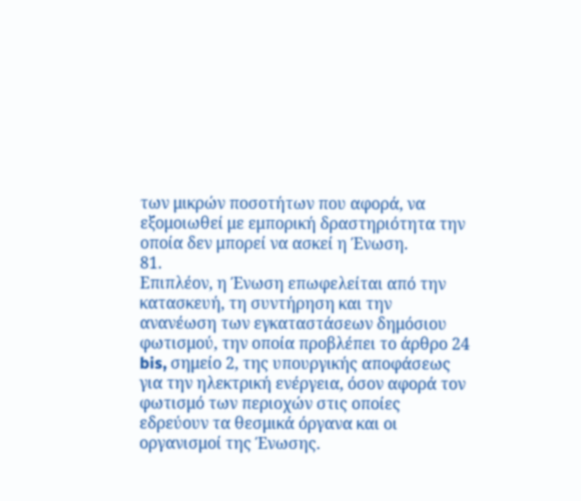των μικρών ποσοτήτων που αφορά, να εξομοιωθεί με εμπορική δραστηριότητα την οποία δεν μπορεί να ασκεί η Ένωση.
81.
Επιπλέον, η Ένωση επωφελείται από την κατασκευή, τη συντήρηση και την ανανέωση των εγκαταστάσεων δημόσιου φωτισμού, την οποία προβλέπει το άρθρο 24 bis, σημείο 2, της υπουργικής αποφάσεως για την ηλεκτρική ενέργεια, όσον αφορά τον φωτισμό των περιοχών στις οποίες εδρεύουν τα θεσμικά όργανα και οι οργανισμοί της Ένωσης.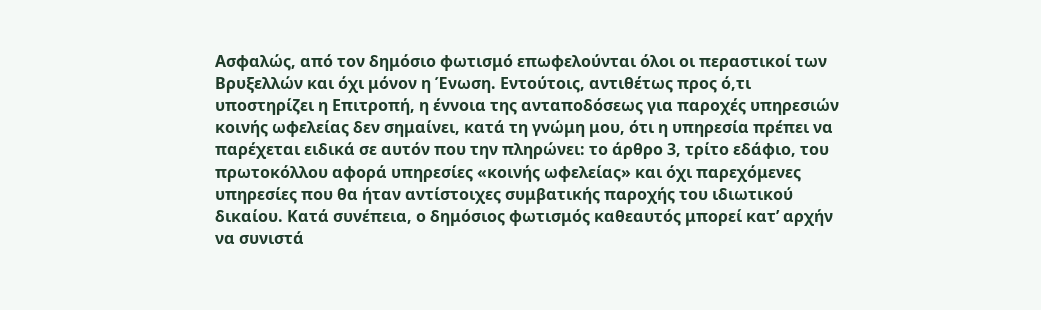Ασφαλώς, από τον δημόσιο φωτισμό επωφελούνται όλοι οι περαστικοί των Βρυξελλών και όχι μόνον η Ένωση. Εντούτοις, αντιθέτως προς ό,τι υποστηρίζει η Επιτροπή, η έννοια της ανταποδόσεως για παροχές υπηρεσιών κοινής ωφελείας δεν σημαίνει, κατά τη γνώμη μου, ότι η υπηρεσία πρέπει να παρέχεται ειδικά σε αυτόν που την πληρώνει: το άρθρο 3, τρίτο εδάφιο, του πρωτοκόλλου αφορά υπηρεσίες «κοινής ωφελείας» και όχι παρεχόμενες υπηρεσίες που θα ήταν αντίστοιχες συμβατικής παροχής του ιδιωτικού δικαίου. Κατά συνέπεια, ο δημόσιος φωτισμός καθεαυτός μπορεί κατ’ αρχήν να συνιστά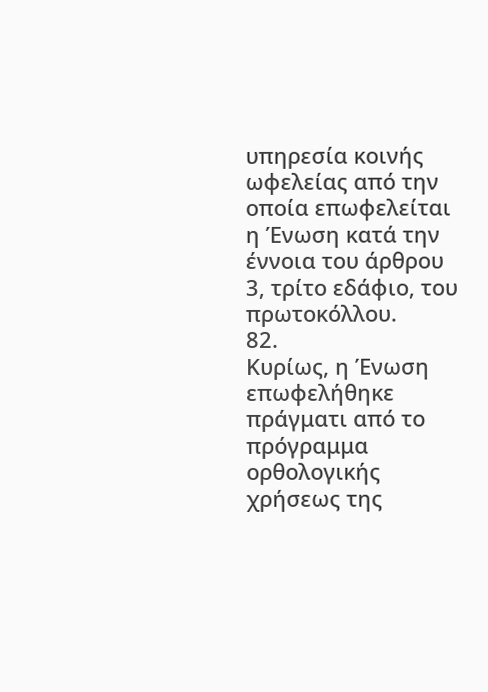υπηρεσία κοινής ωφελείας από την οποία επωφελείται η Ένωση κατά την έννοια του άρθρου 3, τρίτο εδάφιο, του πρωτοκόλλου.
82.
Κυρίως, η Ένωση επωφελήθηκε πράγματι από το πρόγραμμα ορθολογικής χρήσεως της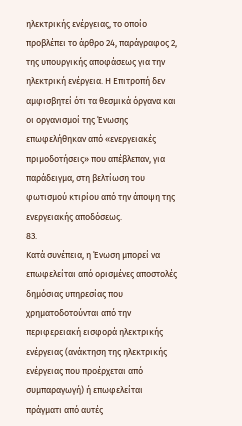ηλεκτρικής ενέργειας, το οποίο προβλέπει το άρθρο 24, παράγραφος 2, της υπουργικής αποφάσεως για την ηλεκτρική ενέργεια. Η Επιτροπή δεν αμφισβητεί ότι τα θεσμικά όργανα και οι οργανισμοί της Ένωσης επωφελήθηκαν από «ενεργειακές πριμοδοτήσεις» που απέβλεπαν, για παράδειγμα, στη βελτίωση του φωτισμού κτιρίου από την άποψη της ενεργειακής αποδόσεως.
83.
Κατά συνέπεια, η Ένωση μπορεί να επωφελείται από ορισμένες αποστολές δημόσιας υπηρεσίας που χρηματοδοτούνται από την περιφερειακή εισφορά ηλεκτρικής ενέργειας (ανάκτηση της ηλεκτρικής ενέργειας που προέρχεται από συμπαραγωγή) ή επωφελείται πράγματι από αυτές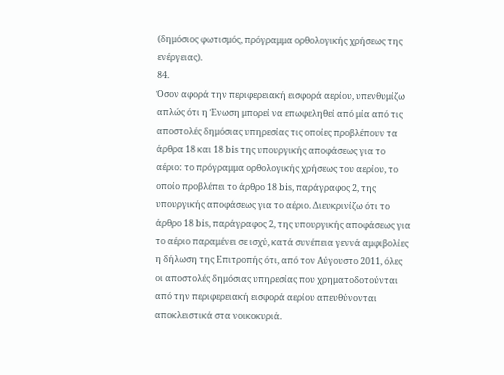(δημόσιος φωτισμός, πρόγραμμα ορθολογικής χρήσεως της ενέργειας).
84.
Όσον αφορά την περιφερειακή εισφορά αερίου, υπενθυμίζω απλώς ότι η Ένωση μπορεί να επωφεληθεί από μία από τις αποστολές δημόσιας υπηρεσίας τις οποίες προβλέπουν τα άρθρα 18 και 18 bis της υπουργικής αποφάσεως για το αέριο: το πρόγραμμα ορθολογικής χρήσεως του αερίου, το οποίο προβλέπει το άρθρο 18 bis, παράγραφος 2, της υπουργικής αποφάσεως για το αέριο. Διευκρινίζω ότι το άρθρο 18 bis, παράγραφος 2, της υπουργικής αποφάσεως για το αέριο παραμένει σε ισχύ, κατά συνέπεια γεννά αμφιβολίες η δήλωση της Επιτροπής ότι, από τον Αύγουστο 2011, όλες οι αποστολές δημόσιας υπηρεσίας που χρηματοδοτούνται από την περιφερειακή εισφορά αερίου απευθύνονται αποκλειστικά στα νοικοκυριά.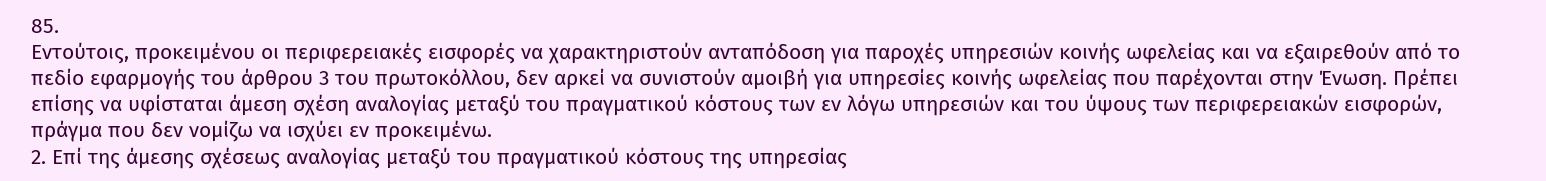85.
Εντούτοις, προκειμένου οι περιφερειακές εισφορές να χαρακτηριστούν ανταπόδοση για παροχές υπηρεσιών κοινής ωφελείας και να εξαιρεθούν από το πεδίο εφαρμογής του άρθρου 3 του πρωτοκόλλου, δεν αρκεί να συνιστούν αμοιβή για υπηρεσίες κοινής ωφελείας που παρέχονται στην Ένωση. Πρέπει επίσης να υφίσταται άμεση σχέση αναλογίας μεταξύ του πραγματικού κόστους των εν λόγω υπηρεσιών και του ύψους των περιφερειακών εισφορών, πράγμα που δεν νομίζω να ισχύει εν προκειμένω.
2. Επί της άμεσης σχέσεως αναλογίας μεταξύ του πραγματικού κόστους της υπηρεσίας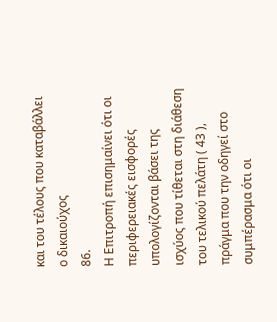και του τέλους που καταβάλλει ο δικαιούχος
86.
Η Επιτροπή επισημαίνει ότι οι περιφερειακές εισφορές υπολογίζονται βάσει της ισχύος που τίθεται στη διάθεση του τελικού πελάτη ( 43 ), πράγμα που την οδηγεί στο συμπέρασμα ότι οι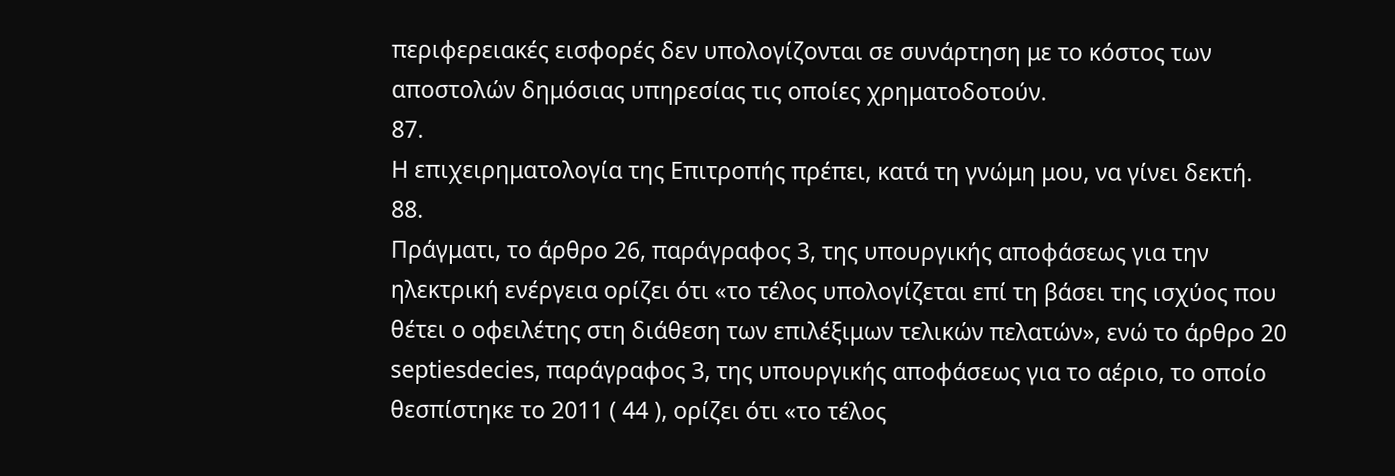περιφερειακές εισφορές δεν υπολογίζονται σε συνάρτηση με το κόστος των αποστολών δημόσιας υπηρεσίας τις οποίες χρηματοδοτούν.
87.
Η επιχειρηματολογία της Επιτροπής πρέπει, κατά τη γνώμη μου, να γίνει δεκτή.
88.
Πράγματι, το άρθρο 26, παράγραφος 3, της υπουργικής αποφάσεως για την ηλεκτρική ενέργεια ορίζει ότι «το τέλος υπολογίζεται επί τη βάσει της ισχύος που θέτει ο οφειλέτης στη διάθεση των επιλέξιμων τελικών πελατών», ενώ το άρθρο 20 septiesdecies, παράγραφος 3, της υπουργικής αποφάσεως για το αέριο, το οποίο θεσπίστηκε το 2011 ( 44 ), ορίζει ότι «το τέλος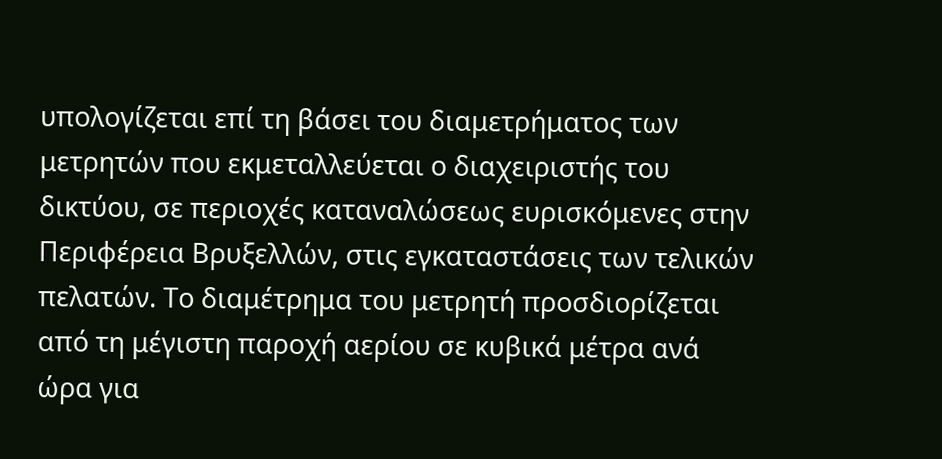υπολογίζεται επί τη βάσει του διαμετρήματος των μετρητών που εκμεταλλεύεται ο διαχειριστής του δικτύου, σε περιοχές καταναλώσεως ευρισκόμενες στην Περιφέρεια Βρυξελλών, στις εγκαταστάσεις των τελικών πελατών. Το διαμέτρημα του μετρητή προσδιορίζεται από τη μέγιστη παροχή αερίου σε κυβικά μέτρα ανά ώρα για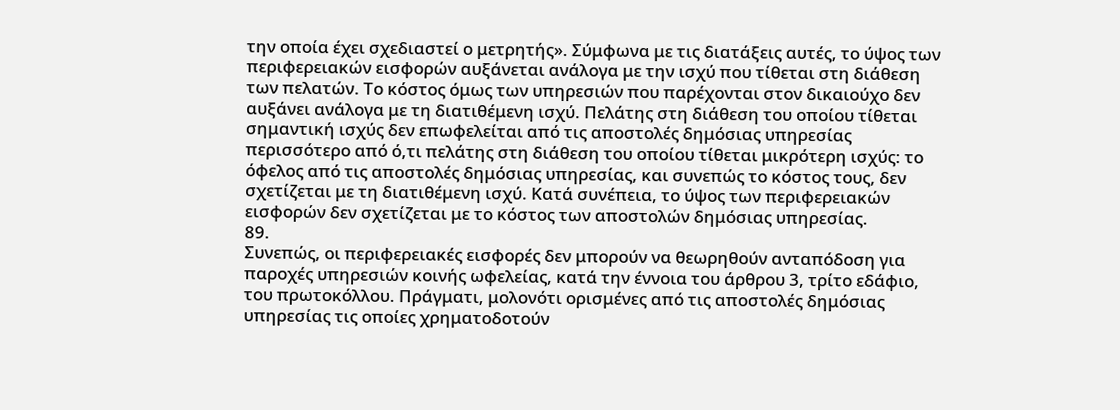την οποία έχει σχεδιαστεί ο μετρητής». Σύμφωνα με τις διατάξεις αυτές, το ύψος των περιφερειακών εισφορών αυξάνεται ανάλογα με την ισχύ που τίθεται στη διάθεση των πελατών. Το κόστος όμως των υπηρεσιών που παρέχονται στον δικαιούχο δεν αυξάνει ανάλογα με τη διατιθέμενη ισχύ. Πελάτης στη διάθεση του οποίου τίθεται σημαντική ισχύς δεν επωφελείται από τις αποστολές δημόσιας υπηρεσίας περισσότερο από ό,τι πελάτης στη διάθεση του οποίου τίθεται μικρότερη ισχύς: το όφελος από τις αποστολές δημόσιας υπηρεσίας, και συνεπώς το κόστος τους, δεν σχετίζεται με τη διατιθέμενη ισχύ. Κατά συνέπεια, το ύψος των περιφερειακών εισφορών δεν σχετίζεται με το κόστος των αποστολών δημόσιας υπηρεσίας.
89.
Συνεπώς, οι περιφερειακές εισφορές δεν μπορούν να θεωρηθούν ανταπόδοση για παροχές υπηρεσιών κοινής ωφελείας, κατά την έννοια του άρθρου 3, τρίτο εδάφιο, του πρωτοκόλλου. Πράγματι, μολονότι ορισμένες από τις αποστολές δημόσιας υπηρεσίας τις οποίες χρηματοδοτούν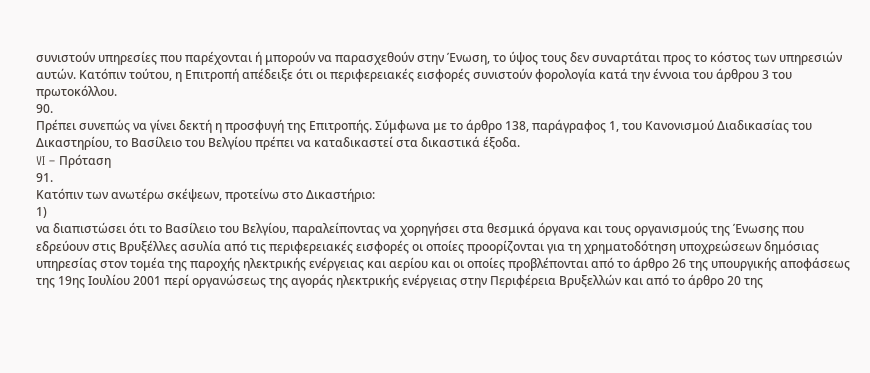συνιστούν υπηρεσίες που παρέχονται ή μπορούν να παρασχεθούν στην Ένωση, το ύψος τους δεν συναρτάται προς το κόστος των υπηρεσιών αυτών. Κατόπιν τούτου, η Επιτροπή απέδειξε ότι οι περιφερειακές εισφορές συνιστούν φορολογία κατά την έννοια του άρθρου 3 του πρωτοκόλλου.
90.
Πρέπει συνεπώς να γίνει δεκτή η προσφυγή της Επιτροπής. Σύμφωνα με το άρθρο 138, παράγραφος 1, του Κανονισμού Διαδικασίας του Δικαστηρίου, το Βασίλειο του Βελγίου πρέπει να καταδικαστεί στα δικαστικά έξοδα.
VI – Πρόταση
91.
Κατόπιν των ανωτέρω σκέψεων, προτείνω στο Δικαστήριο:
1)
να διαπιστώσει ότι το Βασίλειο του Βελγίου, παραλείποντας να χορηγήσει στα θεσμικά όργανα και τους οργανισμούς της Ένωσης που εδρεύουν στις Βρυξέλλες ασυλία από τις περιφερειακές εισφορές οι οποίες προορίζονται για τη χρηματοδότηση υποχρεώσεων δημόσιας υπηρεσίας στον τομέα της παροχής ηλεκτρικής ενέργειας και αερίου και οι οποίες προβλέπονται από το άρθρο 26 της υπουργικής αποφάσεως της 19ης Ιουλίου 2001 περί οργανώσεως της αγοράς ηλεκτρικής ενέργειας στην Περιφέρεια Βρυξελλών και από το άρθρο 20 της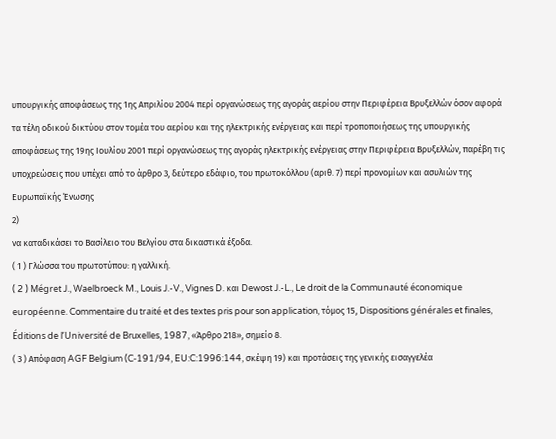υπουργικής αποφάσεως της 1ης Απριλίου 2004 περί οργανώσεως της αγοράς αερίου στην Περιφέρεια Βρυξελλών όσον αφορά τα τέλη οδικού δικτύου στον τομέα του αερίου και της ηλεκτρικής ενέργειας και περί τροποποιήσεως της υπουργικής αποφάσεως της 19ης Ιουλίου 2001 περί οργανώσεως της αγοράς ηλεκτρικής ενέργειας στην Περιφέρεια Βρυξελλών, παρέβη τις υποχρεώσεις που υπέχει από το άρθρο 3, δεύτερο εδάφιο, του πρωτοκόλλου (αριθ. 7) περί προνομίων και ασυλιών της Ευρωπαϊκής Ένωσης
2)
να καταδικάσει το Βασίλειο του Βελγίου στα δικαστικά έξοδα.
( 1 ) Γλώσσα του πρωτοτύπου: η γαλλική.
( 2 ) Mégret J., Waelbroeck M., Louis J.-V., Vignes D. και Dewost J.-L., Le droit de la Communauté économique européenne. Commentaire du traité et des textes pris pour son application, τόμος 15, Dispositions générales et finales, Éditions de l’Université de Bruxelles, 1987, «Άρθρο 218», σημείο 8.
( 3 ) Απόφαση AGF Belgium (C‑191/94, EU:C:1996:144, σκέψη 19) και προτάσεις της γενικής εισαγγελέα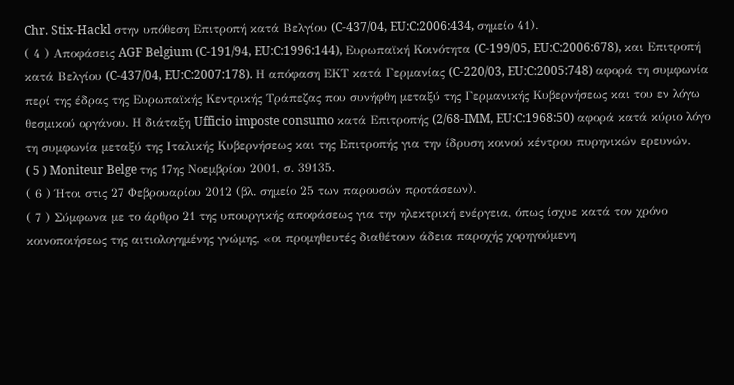Chr. Stix-Hackl στην υπόθεση Επιτροπή κατά Βελγίου (C‑437/04, EU:C:2006:434, σημείο 41).
( 4 ) Αποφάσεις AGF Belgium (C‑191/94, EU:C:1996:144), Ευρωπαϊκή Κοινότητα (C‑199/05, EU:C:2006:678), και Επιτροπή κατά Βελγίου (C‑437/04, EU:C:2007:178). Η απόφαση ΕΚΤ κατά Γερμανίας (C‑220/03, EU:C:2005:748) αφορά τη συμφωνία περί της έδρας της Ευρωπαϊκής Κεντρικής Τράπεζας που συνήφθη μεταξύ της Γερμανικής Κυβερνήσεως και του εν λόγω θεσμικού οργάνου. Η διάταξη Ufficio imposte consumo κατά Επιτροπής (2/68‑IMM, EU:C:1968:50) αφορά κατά κύριο λόγο τη συμφωνία μεταξύ της Ιταλικής Κυβερνήσεως και της Επιτροπής για την ίδρυση κοινού κέντρου πυρηνικών ερευνών.
( 5 ) Moniteur Belge της 17ης Νοεμβρίου 2001, σ. 39135.
( 6 ) Ήτοι στις 27 Φεβρουαρίου 2012 (βλ. σημείο 25 των παρουσών προτάσεων).
( 7 ) Σύμφωνα με το άρθρο 21 της υπουργικής αποφάσεως για την ηλεκτρική ενέργεια, όπως ίσχυε κατά τον χρόνο κοινοποιήσεως της αιτιολογημένης γνώμης, «οι προμηθευτές διαθέτουν άδεια παροχής χορηγούμενη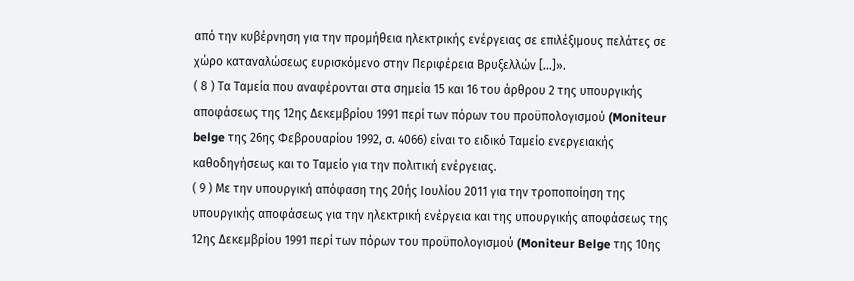από την κυβέρνηση για την προμήθεια ηλεκτρικής ενέργειας σε επιλέξιμους πελάτες σε χώρο καταναλώσεως ευρισκόμενο στην Περιφέρεια Βρυξελλών […]».
( 8 ) Τα Ταμεία που αναφέρονται στα σημεία 15 και 16 του άρθρου 2 της υπουργικής αποφάσεως της 12ης Δεκεμβρίου 1991 περί των πόρων του προϋπολογισμού (Moniteur belge της 26ης Φεβρουαρίου 1992, σ. 4066) είναι το ειδικό Ταμείο ενεργειακής καθοδηγήσεως και το Ταμείο για την πολιτική ενέργειας.
( 9 ) Με την υπουργική απόφαση της 20ής Ιουλίου 2011 για την τροποποίηση της υπουργικής αποφάσεως για την ηλεκτρική ενέργεια και της υπουργικής αποφάσεως της 12ης Δεκεμβρίου 1991 περί των πόρων του προϋπολογισμού (Moniteur Belge της 10ης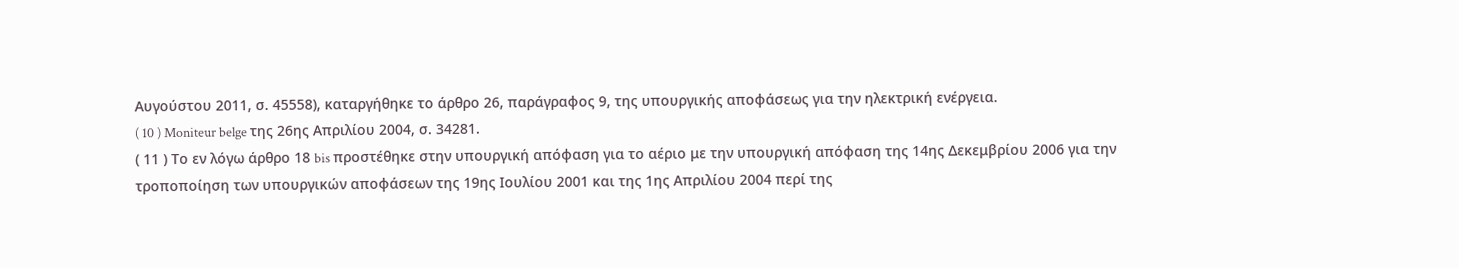Αυγούστου 2011, σ. 45558), καταργήθηκε το άρθρο 26, παράγραφος 9, της υπουργικής αποφάσεως για την ηλεκτρική ενέργεια.
( 10 ) Moniteur belge της 26ης Απριλίου 2004, σ. 34281.
( 11 ) Το εν λόγω άρθρο 18 bis προστέθηκε στην υπουργική απόφαση για το αέριο με την υπουργική απόφαση της 14ης Δεκεμβρίου 2006 για την τροποποίηση των υπουργικών αποφάσεων της 19ης Ιουλίου 2001 και της 1ης Απριλίου 2004 περί της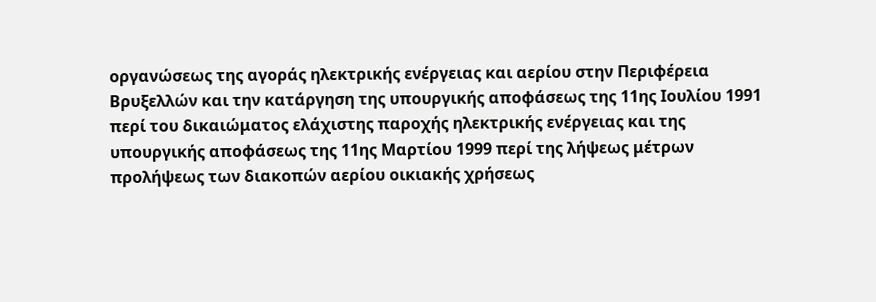οργανώσεως της αγοράς ηλεκτρικής ενέργειας και αερίου στην Περιφέρεια Βρυξελλών και την κατάργηση της υπουργικής αποφάσεως της 11ης Ιουλίου 1991 περί του δικαιώματος ελάχιστης παροχής ηλεκτρικής ενέργειας και της υπουργικής αποφάσεως της 11ης Μαρτίου 1999 περί της λήψεως μέτρων προλήψεως των διακοπών αερίου οικιακής χρήσεως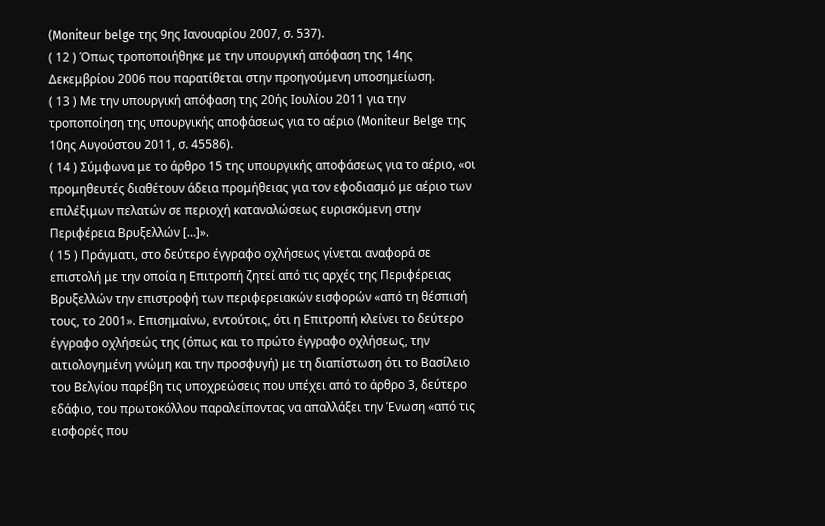(Moniteur belge της 9ης Ιανουαρίου 2007, σ. 537).
( 12 ) Όπως τροποποιήθηκε με την υπουργική απόφαση της 14ης Δεκεμβρίου 2006 που παρατίθεται στην προηγούμενη υποσημείωση.
( 13 ) Με την υπουργική απόφαση της 20ής Ιουλίου 2011 για την τροποποίηση της υπουργικής αποφάσεως για το αέριο (Moniteur Belge της 10ης Αυγούστου 2011, σ. 45586).
( 14 ) Σύμφωνα με το άρθρο 15 της υπουργικής αποφάσεως για το αέριο, «οι προμηθευτές διαθέτουν άδεια προμήθειας για τον εφοδιασμό με αέριο των επιλέξιμων πελατών σε περιοχή καταναλώσεως ευρισκόμενη στην Περιφέρεια Βρυξελλών […]».
( 15 ) Πράγματι, στο δεύτερο έγγραφο οχλήσεως γίνεται αναφορά σε επιστολή με την οποία η Επιτροπή ζητεί από τις αρχές της Περιφέρειας Βρυξελλών την επιστροφή των περιφερειακών εισφορών «από τη θέσπισή τους, το 2001». Επισημαίνω, εντούτοις, ότι η Επιτροπή κλείνει το δεύτερο έγγραφο οχλήσεώς της (όπως και το πρώτο έγγραφο οχλήσεως, την αιτιολογημένη γνώμη και την προσφυγή) με τη διαπίστωση ότι το Βασίλειο του Βελγίου παρέβη τις υποχρεώσεις που υπέχει από το άρθρο 3, δεύτερο εδάφιο, του πρωτοκόλλου παραλείποντας να απαλλάξει την Ένωση «από τις εισφορές που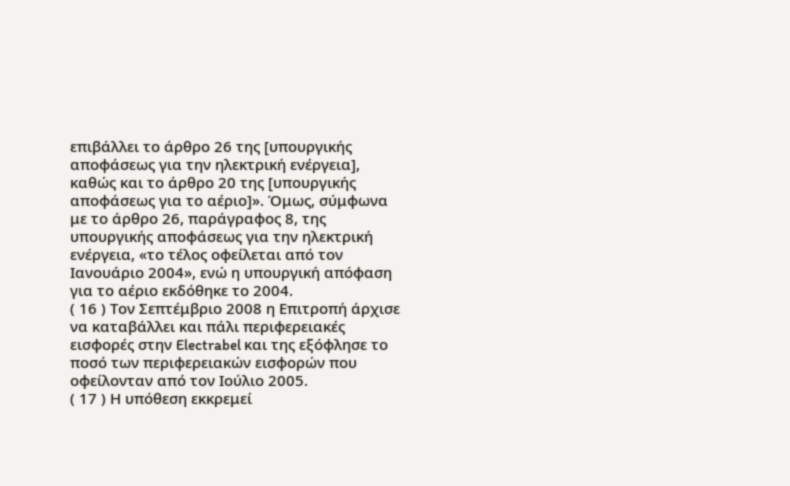επιβάλλει το άρθρο 26 της [υπουργικής αποφάσεως για την ηλεκτρική ενέργεια], καθώς και το άρθρο 20 της [υπουργικής αποφάσεως για το αέριο]». Όμως, σύμφωνα με το άρθρο 26, παράγραφος 8, της υπουργικής αποφάσεως για την ηλεκτρική ενέργεια, «το τέλος οφείλεται από τον Ιανουάριο 2004», ενώ η υπουργική απόφαση για το αέριο εκδόθηκε το 2004.
( 16 ) Τον Σεπτέμβριο 2008 η Επιτροπή άρχισε να καταβάλλει και πάλι περιφερειακές εισφορές στην Electrabel και της εξόφλησε το ποσό των περιφερειακών εισφορών που οφείλονταν από τον Ιούλιο 2005.
( 17 ) Η υπόθεση εκκρεμεί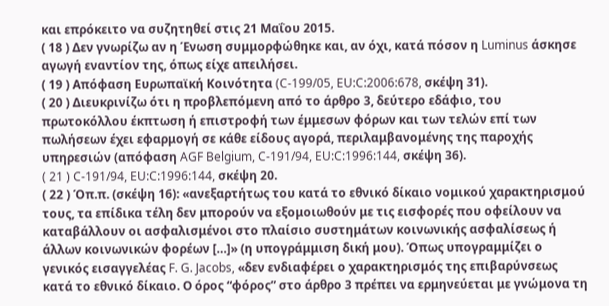και επρόκειτο να συζητηθεί στις 21 Μαΐου 2015.
( 18 ) Δεν γνωρίζω αν η Ένωση συμμορφώθηκε και, αν όχι, κατά πόσον η Luminus άσκησε αγωγή εναντίον της, όπως είχε απειλήσει.
( 19 ) Απόφαση Ευρωπαϊκή Κοινότητα (C‑199/05, EU:C:2006:678, σκέψη 31).
( 20 ) Διευκρινίζω ότι η προβλεπόμενη από το άρθρο 3, δεύτερο εδάφιο, του πρωτοκόλλου έκπτωση ή επιστροφή των έμμεσων φόρων και των τελών επί των πωλήσεων έχει εφαρμογή σε κάθε είδους αγορά, περιλαμβανομένης της παροχής υπηρεσιών (απόφαση AGF Belgium, C‑191/94, EU:C:1996:144, σκέψη 36).
( 21 ) C‑191/94, EU:C:1996:144, σκέψη 20.
( 22 ) Όπ.π. (σκέψη 16): «ανεξαρτήτως του κατά το εθνικό δίκαιο νομικού χαρακτηρισμού τους, τα επίδικα τέλη δεν μπορούν να εξομοιωθούν με τις εισφορές που οφείλουν να καταβάλλουν οι ασφαλισμένοι στο πλαίσιο συστημάτων κοινωνικής ασφαλίσεως ή άλλων κοινωνικών φορέων […]» (η υπογράμμιση δική μου). Όπως υπογραμμίζει ο γενικός εισαγγελέας F. G. Jacobs, «δεν ενδιαφέρει ο χαρακτηρισμός της επιβαρύνσεως κατά το εθνικό δίκαιο. Ο όρος “φόρος” στο άρθρο 3 πρέπει να ερμηνεύεται με γνώμονα τη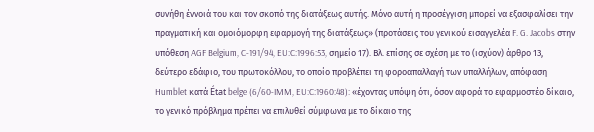συνήθη έννοιά του και τον σκοπό της διατάξεως αυτής. Μόνο αυτή η προσέγγιση μπορεί να εξασφαλίσει την πραγματική και ομοιόμορφη εφαρμογή της διατάξεως» (προτάσεις του γενικού εισαγγελέα F. G. Jacobs στην υπόθεση AGF Belgium, C‑191/94, EU:C:1996:53, σημείο 17). Βλ. επίσης σε σχέση με το (ισχύον) άρθρο 13, δεύτερο εδάφιο, του πρωτοκόλλου, το οποίο προβλέπει τη φοροαπαλλαγή των υπαλλήλων, απόφαση Humblet κατά État belge (6/60‑IMM, EU:C:1960:48): «έχοντας υπόψη ότι, όσον αφορά το εφαρμοστέο δίκαιο, το γενικό πρόβλημα πρέπει να επιλυθεί σύμφωνα με το δίκαιο της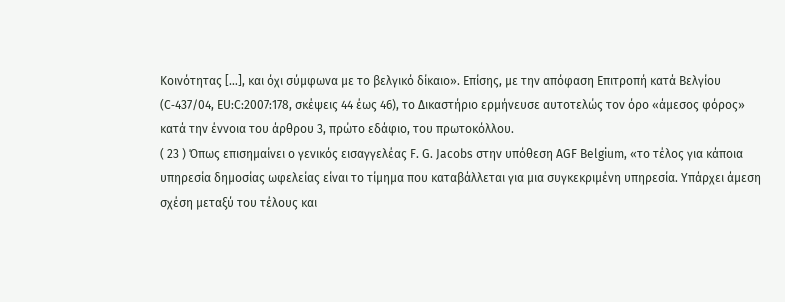Κοινότητας […], και όχι σύμφωνα με το βελγικό δίκαιο». Επίσης, με την απόφαση Επιτροπή κατά Βελγίου (C‑437/04, EU:C:2007:178, σκέψεις 44 έως 46), το Δικαστήριο ερμήνευσε αυτοτελώς τον όρο «άμεσος φόρος» κατά την έννοια του άρθρου 3, πρώτο εδάφιο, του πρωτοκόλλου.
( 23 ) Όπως επισημαίνει ο γενικός εισαγγελέας F. G. Jacobs στην υπόθεση AGF Belgium, «το τέλος για κάποια υπηρεσία δημοσίας ωφελείας είναι το τίμημα που καταβάλλεται για μια συγκεκριμένη υπηρεσία. Υπάρχει άμεση σχέση μεταξύ του τέλους και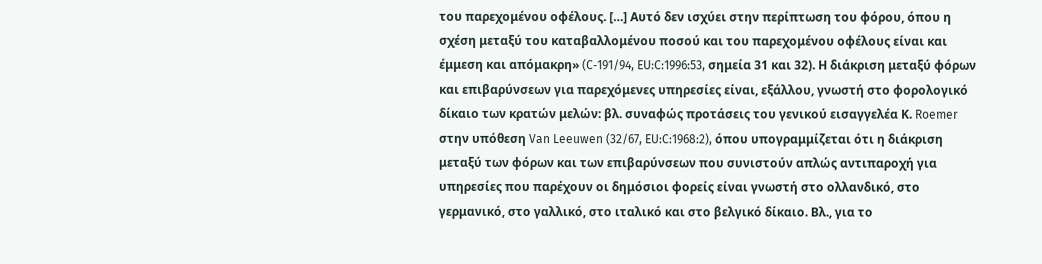του παρεχομένου οφέλους. […] Αυτό δεν ισχύει στην περίπτωση του φόρου, όπου η σχέση μεταξύ του καταβαλλομένου ποσού και του παρεχομένου οφέλους είναι και έμμεση και απόμακρη» (C‑191/94, EU:C:1996:53, σημεία 31 και 32). Η διάκριση μεταξύ φόρων και επιβαρύνσεων για παρεχόμενες υπηρεσίες είναι, εξάλλου, γνωστή στο φορολογικό δίκαιο των κρατών μελών: βλ. συναφώς προτάσεις του γενικού εισαγγελέα Κ. Roemer στην υπόθεση Van Leeuwen (32/67, EU:C:1968:2), όπου υπογραμμίζεται ότι η διάκριση μεταξύ των φόρων και των επιβαρύνσεων που συνιστούν απλώς αντιπαροχή για υπηρεσίες που παρέχουν οι δημόσιοι φορείς είναι γνωστή στο ολλανδικό, στο γερμανικό, στο γαλλικό, στο ιταλικό και στο βελγικό δίκαιο. Βλ., για το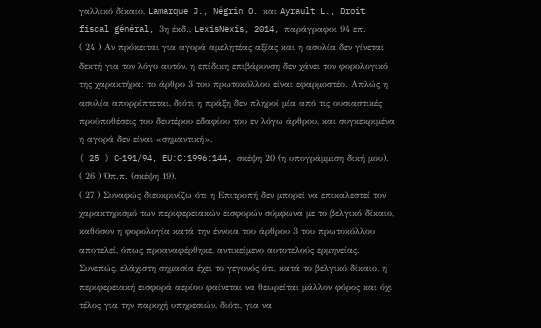γαλλικό δίκαιο, Lamarque J., Négrin O. και Ayrault L., Droit fiscal général, 3η έκδ., LexisNexis, 2014, παράγραφοι 94 επ.
( 24 ) Αν πρόκειται για αγορά αμελητέας αξίας και η ασυλία δεν γίνεται δεκτή για τον λόγο αυτόν, η επίδικη επιβάρυνση δεν χάνει τον φορολογικό της χαρακτήρα: το άρθρο 3 του πρωτοκόλλου είναι εφαρμοστέο. Απλώς η ασυλία απορρίπτεται, διότι η πράξη δεν πληροί μία από τις ουσιαστικές προϋποθέσεις του δευτέρου εδαφίου του εν λόγω άρθρου, και συγκεκριμένα η αγορά δεν είναι «σημαντική».
( 25 ) C‑191/94, EU:C:1996:144, σκέψη 20 (η υπογράμμιση δική μου).
( 26 ) Όπ.π. (σκέψη 19).
( 27 ) Συναφώς διευκρινίζω ότι η Επιτροπή δεν μπορεί να επικαλεστεί τον χαρακτηρισμό των περιφερειακών εισφορών σύμφωνα με το βελγικό δίκαιο, καθόσον η φορολογία κατά την έννοια του άρθρου 3 του πρωτοκόλλου αποτελεί, όπως προαναφέρθηκε, αντικείμενο αυτοτελούς ερμηνείας. Συνεπώς, ελάχιστη σημασία έχει το γεγονός ότι, κατά το βελγικό δίκαιο, η περιφερειακή εισφορά αερίου φαίνεται να θεωρείται μάλλον φόρος και όχι τέλος για την παροχή υπηρεσιών, διότι, για να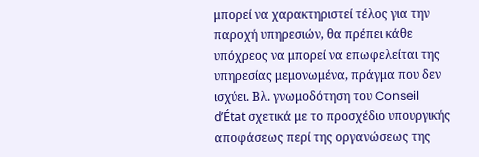μπορεί να χαρακτηριστεί τέλος για την παροχή υπηρεσιών, θα πρέπει κάθε υπόχρεος να μπορεί να επωφελείται της υπηρεσίας μεμονωμένα, πράγμα που δεν ισχύει. Βλ. γνωμοδότηση του Conseil d’État σχετικά με το προσχέδιο υπουργικής αποφάσεως περί της οργανώσεως της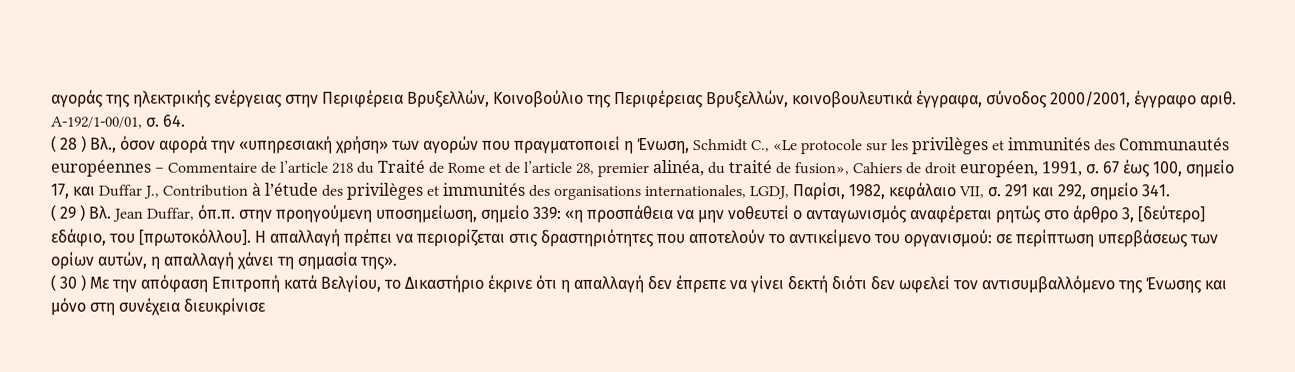αγοράς της ηλεκτρικής ενέργειας στην Περιφέρεια Βρυξελλών, Κοινοβούλιο της Περιφέρειας Βρυξελλών, κοινοβουλευτικά έγγραφα, σύνοδος 2000/2001, έγγραφο αριθ. A-192/1-00/01, σ. 64.
( 28 ) Βλ., όσον αφορά την «υπηρεσιακή χρήση» των αγορών που πραγματοποιεί η Ένωση, Schmidt C., «Le protocole sur les privilèges et immunités des Communautés européennes – Commentaire de l’article 218 du Traité de Rome et de l’article 28, premier alinéa, du traité de fusion», Cahiers de droit européen, 1991, σ. 67 έως 100, σημείο 17, και Duffar J., Contribution à l’étude des privilèges et immunités des organisations internationales, LGDJ, Παρίσι, 1982, κεφάλαιο VII, σ. 291 και 292, σημείο 341.
( 29 ) Βλ. Jean Duffar, όπ.π. στην προηγούμενη υποσημείωση, σημείο 339: «η προσπάθεια να μην νοθευτεί ο ανταγωνισμός αναφέρεται ρητώς στο άρθρο 3, [δεύτερο] εδάφιο, του [πρωτοκόλλου]. Η απαλλαγή πρέπει να περιορίζεται στις δραστηριότητες που αποτελούν το αντικείμενο του οργανισμού: σε περίπτωση υπερβάσεως των ορίων αυτών, η απαλλαγή χάνει τη σημασία της».
( 30 ) Με την απόφαση Επιτροπή κατά Βελγίου, το Δικαστήριο έκρινε ότι η απαλλαγή δεν έπρεπε να γίνει δεκτή διότι δεν ωφελεί τον αντισυμβαλλόμενο της Ένωσης και μόνο στη συνέχεια διευκρίνισε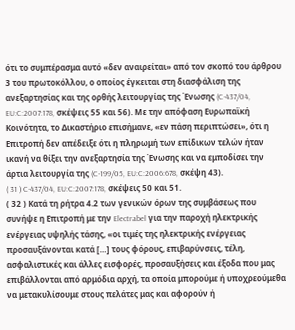ότι το συμπέρασμα αυτό «δεν αναιρείται» από τον σκοπό του άρθρου 3 του πρωτοκόλλου, ο οποίος έγκειται στη διασφάλιση της ανεξαρτησίας και της ορθής λειτουργίας της Ένωσης (C‑437/04, EU:C:2007:178, σκέψεις 55 και 56). Με την απόφαση Ευρωπαϊκή Κοινότητα, το Δικαστήριο επισήμανε, «εν πάση περιπτώσει», ότι η Επιτροπή δεν απέδειξε ότι η πληρωμή των επίδικων τελών ήταν ικανή να θίξει την ανεξαρτησία της Ένωσης και να εμποδίσει την άρτια λειτουργία της (C‑199/05, EU:C:2006:678, σκέψη 43).
( 31 ) C‑437/04, EU:C:2007:178, σκέψεις 50 και 51.
( 32 ) Κατά τη ρήτρα 4.2 των γενικών όρων της συμβάσεως που συνήψε η Επιτροπή με την Electrabel για την παροχή ηλεκτρικής ενέργειας υψηλής τάσης, «οι τιμές της ηλεκτρικής ενέργειας προσαυξάνονται κατά […] τους φόρους, επιβαρύνσεις, τέλη, ασφαλιστικές και άλλες εισφορές, προσαυξήσεις και έξοδα που μας επιβάλλονται από αρμόδια αρχή, τα οποία μπορούμε ή υποχρεούμεθα να μετακυλίσουμε στους πελάτες μας και αφορούν ή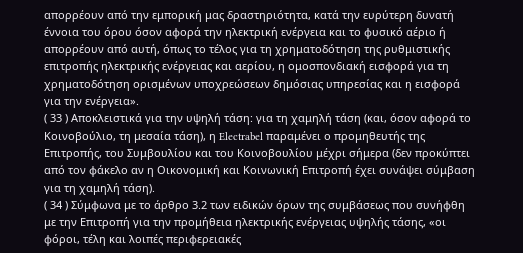απορρέουν από την εμπορική μας δραστηριότητα, κατά την ευρύτερη δυνατή έννοια του όρου όσον αφορά την ηλεκτρική ενέργεια και το φυσικό αέριο ή απορρέουν από αυτή, όπως το τέλος για τη χρηματοδότηση της ρυθμιστικής επιτροπής ηλεκτρικής ενέργειας και αερίου, η ομοσπονδιακή εισφορά για τη χρηματοδότηση ορισμένων υποχρεώσεων δημόσιας υπηρεσίας και η εισφορά για την ενέργεια».
( 33 ) Αποκλειστικά για την υψηλή τάση: για τη χαμηλή τάση (και, όσον αφορά το Κοινοβούλιο, τη μεσαία τάση), η Electrabel παραμένει ο προμηθευτής της Επιτροπής, του Συμβουλίου και του Κοινοβουλίου μέχρι σήμερα (δεν προκύπτει από τον φάκελο αν η Οικονομική και Κοινωνική Επιτροπή έχει συνάψει σύμβαση για τη χαμηλή τάση).
( 34 ) Σύμφωνα με το άρθρο 3.2 των ειδικών όρων της συμβάσεως που συνήφθη με την Επιτροπή για την προμήθεια ηλεκτρικής ενέργειας υψηλής τάσης, «οι φόροι, τέλη και λοιπές περιφερειακές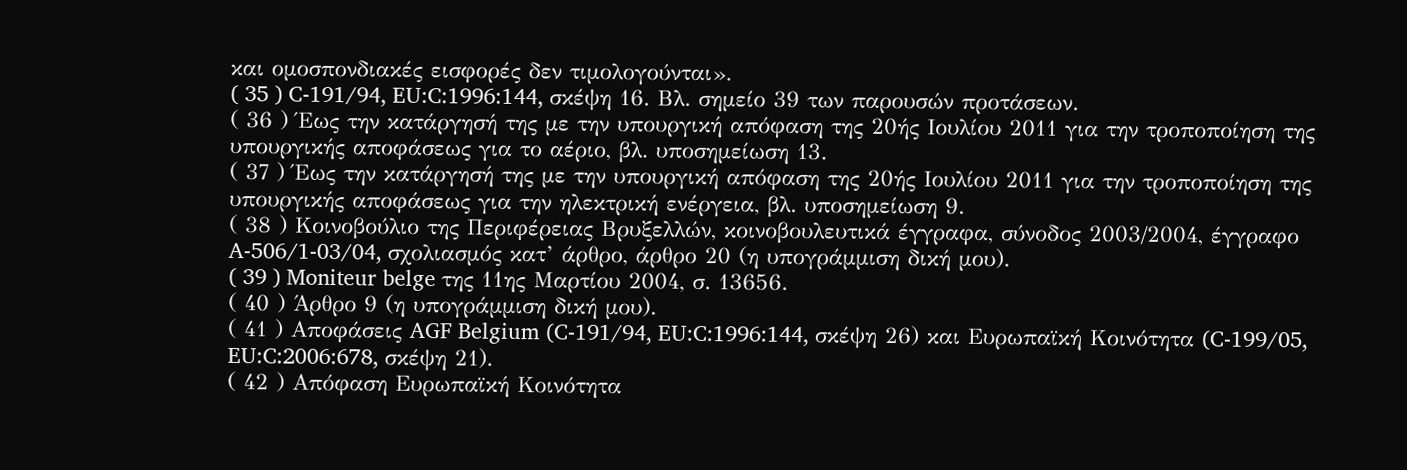και ομοσπονδιακές εισφορές δεν τιμολογούνται».
( 35 ) C‑191/94, EU:C:1996:144, σκέψη 16. Βλ. σημείο 39 των παρουσών προτάσεων.
( 36 ) Έως την κατάργησή της με την υπουργική απόφαση της 20ής Ιουλίου 2011 για την τροποποίηση της υπουργικής αποφάσεως για το αέριο, βλ. υποσημείωση 13.
( 37 ) Έως την κατάργησή της με την υπουργική απόφαση της 20ής Ιουλίου 2011 για την τροποποίηση της υπουργικής αποφάσεως για την ηλεκτρική ενέργεια, βλ. υποσημείωση 9.
( 38 ) Κοινοβούλιο της Περιφέρειας Βρυξελλών, κοινοβουλευτικά έγγραφα, σύνοδος 2003/2004, έγγραφο A-506/1-03/04, σχολιασμός κατ’ άρθρο, άρθρο 20 (η υπογράμμιση δική μου).
( 39 ) Moniteur belge της 11ης Μαρτίου 2004, σ. 13656.
( 40 ) Άρθρο 9 (η υπογράμμιση δική μου).
( 41 ) Αποφάσεις AGF Belgium (C‑191/94, EU:C:1996:144, σκέψη 26) και Ευρωπαϊκή Κοινότητα (C‑199/05, EU:C:2006:678, σκέψη 21).
( 42 ) Απόφαση Ευρωπαϊκή Κοινότητα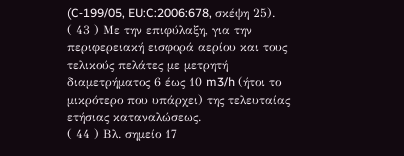(C‑199/05, EU:C:2006:678, σκέψη 25).
( 43 ) Με την επιφύλαξη, για την περιφερειακή εισφορά αερίου και τους τελικούς πελάτες με μετρητή διαμετρήματος 6 έως 10 m3/h (ήτοι το μικρότερο που υπάρχει) της τελευταίας ετήσιας καταναλώσεως.
( 44 ) Βλ. σημείο 17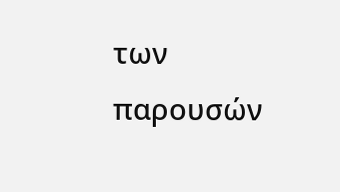των παρουσών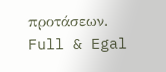προτάσεων.
Full & Egal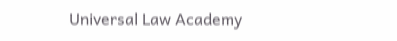Universal Law Academy